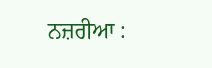ਨਜ਼ਰੀਆ :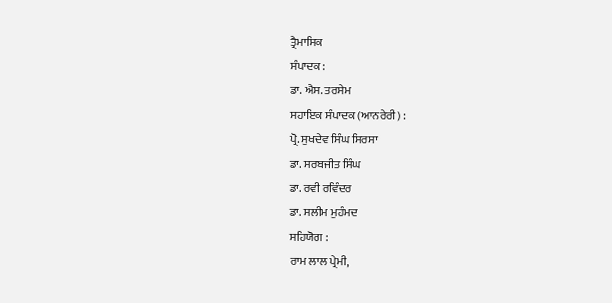ਤ੍ਰੈਮਾਸਿਕ
ਸੰਪਾਦਕ :
ਡਾ. ਐਸ. ਤਰਸੇਮ
ਸਹਾਇਕ ਸੰਪਾਦਕ (ਆਨਰੇਰੀ) :
ਪ੍ਰੋ. ਸੁਖਦੇਵ ਸਿੰਘ ਸਿਰਸਾ
ਡਾ. ਸਰਬਜੀਤ ਸਿੰਘ
ਡਾ. ਰਵੀ ਰਵਿੰਦਰ
ਡਾ. ਸਲੀਮ ਮੁਹੰਮਦ
ਸਹਿਯੋਗ :
ਰਾਮ ਲਾਲ ਪ੍ਰੇਮੀ,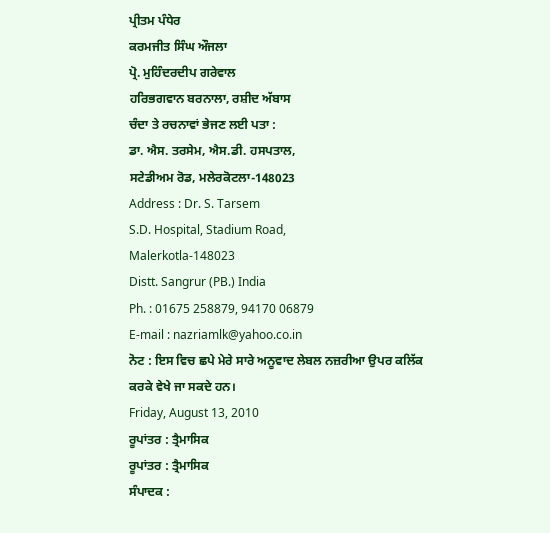ਪ੍ਰੀਤਮ ਪੰਧੇਰ
ਕਰਮਜੀਤ ਸਿੰਘ ਔਜਲਾ
ਪ੍ਰੋ. ਮੁਹਿੰਦਰਦੀਪ ਗਰੇਵਾਲ
ਹਰਿਭਗਵਾਨ ਬਰਨਾਲਾ, ਰਸ਼ੀਦ ਅੱਬਾਸ
ਚੰਦਾ ਤੇ ਰਚਨਾਵਾਂ ਭੇਜਣ ਲਈ ਪਤਾ :
ਡਾ. ਐਸ. ਤਰਸੇਮ, ਐਸ.ਡੀ. ਹਸਪਤਾਲ,
ਸਟੇਡੀਅਮ ਰੋਡ, ਮਲੇਰਕੋਟਲਾ-148023
Address : Dr. S. Tarsem
S.D. Hospital, Stadium Road,
Malerkotla-148023
Distt. Sangrur (PB.) India
Ph. : 01675 258879, 94170 06879
E-mail : nazriamlk@yahoo.co.in
ਨੋਟ : ਇਸ ਵਿਚ ਛਪੇ ਮੇਰੇ ਸਾਰੇ ਅਨੂਵਾਦ ਲੇਬਲ ਨਜ਼ਰੀਆ ਉਪਰ ਕਲਿੱਕ ਕਰਕੇ ਵੇਖੇ ਜਾ ਸਕਦੇ ਹਨ।
Friday, August 13, 2010
ਰੂਪਾਂਤਰ : ਤ੍ਰੈਮਾਸਿਕ
ਰੂਪਾਂਤਰ : ਤ੍ਰੈਮਾਸਿਕ
ਸੰਪਾਦਕ :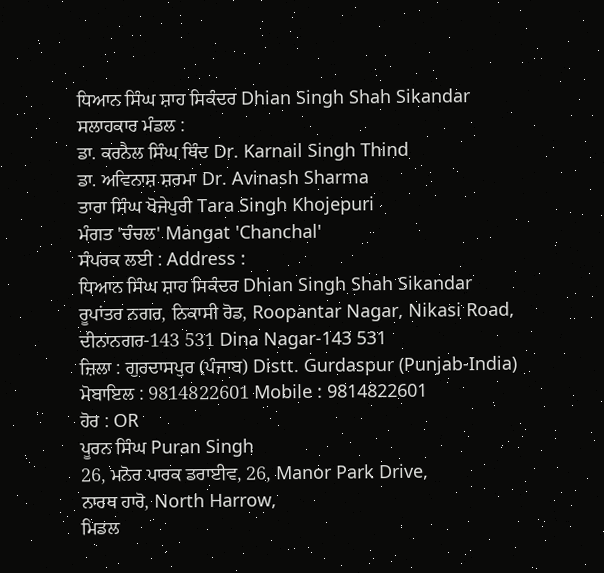ਧਿਆਨ ਸਿੰਘ ਸ਼ਾਹ ਸਿਕੰਦਰ Dhian Singh Shah Sikandar
ਸਲਾਹਕਾਰ ਮੰਡਲ :
ਡਾ. ਕਰਨੈਲ ਸਿੰਘ ਥਿੰਦ Dr. Karnail Singh Thind
ਡਾ. ਅਵਿਨਾਸ਼ ਸ਼ਰਮਾ Dr. Avinash Sharma
ਤਾਰਾ ਸਿੰਘ ਖੋਜੇਪੁਰੀ Tara Singh Khojepuri
ਮੰਗਤ 'ਚੰਚਲ' Mangat 'Chanchal'
ਸੰਪਰਕ ਲਈ : Address :
ਧਿਆਨ ਸਿੰਘ ਸ਼ਾਹ ਸਿਕੰਦਰ Dhian Singh Shah Sikandar
ਰੂਪਾਂਤਰ ਨਗਰ, ਨਿਕਾਸੀ ਰੋਡ, Roopantar Nagar, Nikasi Road,
ਦੀਨਾਨਗਰ-143 531 Dina Nagar-143 531
ਜ਼ਿਲਾ : ਗੁਰਦਾਸਪੁਰ (ਪੰਜਾਬ) Distt. Gurdaspur (Punjab-India)
ਮੋਬਾਇਲ : 9814822601 Mobile : 9814822601
ਹੋਰ : OR
ਪੂਰਨ ਸਿੰਘ Puran Singh
26, ਮਨੋਰ ਪਾਰਕ ਡਰਾਈਵ, 26, Manor Park Drive,
ਨਾਰਥ ਹਾਰੋ, North Harrow,
ਮਿਡਲ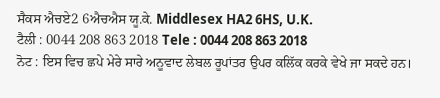ਸੈਕਸ ਐਚਏ2 6ਐਚਐਸ ਯੂ.ਕੇ. Middlesex HA2 6HS, U.K.
ਟੈਲੀ : 0044 208 863 2018 Tele : 0044 208 863 2018
ਨੋਟ : ਇਸ ਵਿਚ ਛਪੇ ਮੇਰੇ ਸਾਰੇ ਅਨੂਵਾਦ ਲੇਬਲ ਰੂਪਾਂਤਰ ਉਪਰ ਕਲਿੱਕ ਕਰਕੇ ਵੇਖੇ ਜਾ ਸਕਦੇ ਹਨ।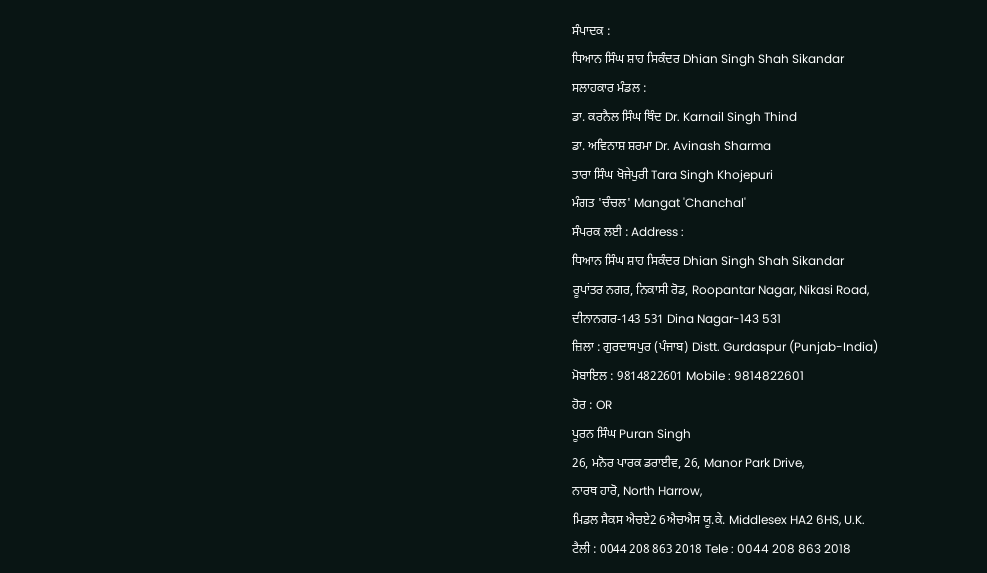ਸੰਪਾਦਕ :
ਧਿਆਨ ਸਿੰਘ ਸ਼ਾਹ ਸਿਕੰਦਰ Dhian Singh Shah Sikandar
ਸਲਾਹਕਾਰ ਮੰਡਲ :
ਡਾ. ਕਰਨੈਲ ਸਿੰਘ ਥਿੰਦ Dr. Karnail Singh Thind
ਡਾ. ਅਵਿਨਾਸ਼ ਸ਼ਰਮਾ Dr. Avinash Sharma
ਤਾਰਾ ਸਿੰਘ ਖੋਜੇਪੁਰੀ Tara Singh Khojepuri
ਮੰਗਤ 'ਚੰਚਲ' Mangat 'Chanchal'
ਸੰਪਰਕ ਲਈ : Address :
ਧਿਆਨ ਸਿੰਘ ਸ਼ਾਹ ਸਿਕੰਦਰ Dhian Singh Shah Sikandar
ਰੂਪਾਂਤਰ ਨਗਰ, ਨਿਕਾਸੀ ਰੋਡ, Roopantar Nagar, Nikasi Road,
ਦੀਨਾਨਗਰ-143 531 Dina Nagar-143 531
ਜ਼ਿਲਾ : ਗੁਰਦਾਸਪੁਰ (ਪੰਜਾਬ) Distt. Gurdaspur (Punjab-India)
ਮੋਬਾਇਲ : 9814822601 Mobile : 9814822601
ਹੋਰ : OR
ਪੂਰਨ ਸਿੰਘ Puran Singh
26, ਮਨੋਰ ਪਾਰਕ ਡਰਾਈਵ, 26, Manor Park Drive,
ਨਾਰਥ ਹਾਰੋ, North Harrow,
ਮਿਡਲ ਸੈਕਸ ਐਚਏ2 6ਐਚਐਸ ਯੂ.ਕੇ. Middlesex HA2 6HS, U.K.
ਟੈਲੀ : 0044 208 863 2018 Tele : 0044 208 863 2018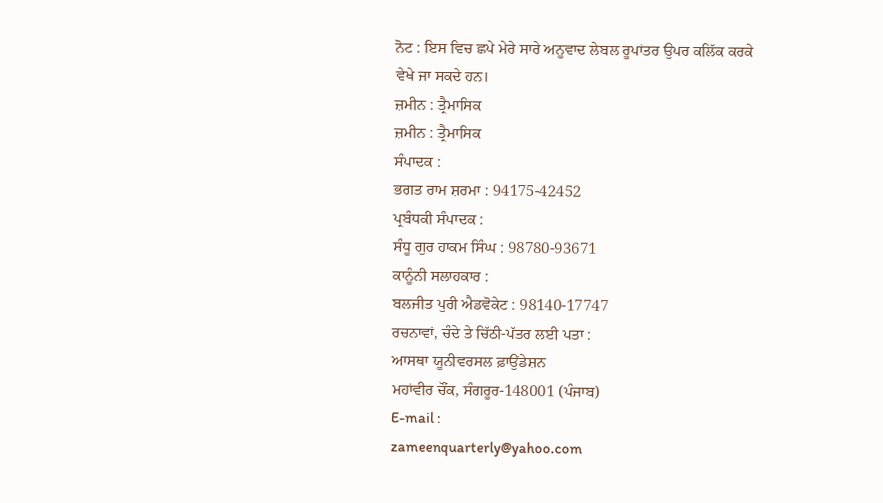ਨੋਟ : ਇਸ ਵਿਚ ਛਪੇ ਮੇਰੇ ਸਾਰੇ ਅਨੂਵਾਦ ਲੇਬਲ ਰੂਪਾਂਤਰ ਉਪਰ ਕਲਿੱਕ ਕਰਕੇ ਵੇਖੇ ਜਾ ਸਕਦੇ ਹਨ।
ਜ਼ਮੀਨ : ਤ੍ਰੈਮਾਸਿਕ
ਜ਼ਮੀਨ : ਤ੍ਰੈਮਾਸਿਕ
ਸੰਪਾਦਕ :
ਭਗਤ ਰਾਮ ਸ਼ਰਮਾ : 94175-42452
ਪ੍ਰਬੰਧਕੀ ਸੰਪਾਦਕ :
ਸੰਧੂ ਗੁਰ ਹਾਕਮ ਸਿੰਘ : 98780-93671
ਕਾਨੂੰਨੀ ਸਲਾਹਕਾਰ :
ਬਲਜੀਤ ਪੁਰੀ ਐਡਵੋਕੇਟ : 98140-17747
ਰਚਨਾਵਾਂ, ਚੰਦੇ ਤੇ ਚਿੱਠੀ-ਪੱਤਰ ਲਈ ਪਤਾ :
ਆਸਥਾ ਯੂਨੀਵਰਸਲ ਫ਼ਾਉਂਡੇਸ਼ਨ
ਮਹਾਂਵੀਰ ਚੌਂਕ, ਸੰਗਰੂਰ-148001 (ਪੰਜਾਬ)
E-mail :
zameenquarterly@yahoo.com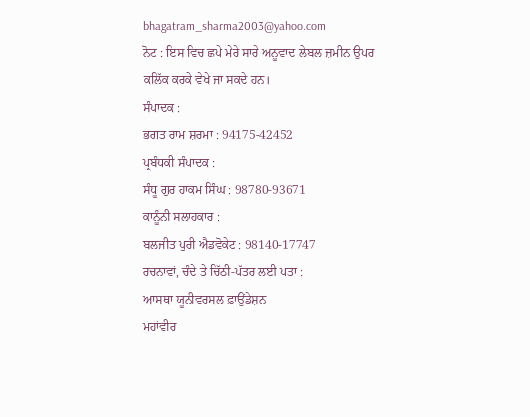bhagatram_sharma2003@yahoo.com
ਨੋਟ : ਇਸ ਵਿਚ ਛਪੇ ਮੇਰੇ ਸਾਰੇ ਅਨੂਵਾਦ ਲੇਬਲ ਜ਼ਮੀਨ ਉਪਰ ਕਲਿੱਕ ਕਰਕੇ ਵੇਖੇ ਜਾ ਸਕਦੇ ਹਨ।
ਸੰਪਾਦਕ :
ਭਗਤ ਰਾਮ ਸ਼ਰਮਾ : 94175-42452
ਪ੍ਰਬੰਧਕੀ ਸੰਪਾਦਕ :
ਸੰਧੂ ਗੁਰ ਹਾਕਮ ਸਿੰਘ : 98780-93671
ਕਾਨੂੰਨੀ ਸਲਾਹਕਾਰ :
ਬਲਜੀਤ ਪੁਰੀ ਐਡਵੋਕੇਟ : 98140-17747
ਰਚਨਾਵਾਂ, ਚੰਦੇ ਤੇ ਚਿੱਠੀ-ਪੱਤਰ ਲਈ ਪਤਾ :
ਆਸਥਾ ਯੂਨੀਵਰਸਲ ਫ਼ਾਉਂਡੇਸ਼ਨ
ਮਹਾਂਵੀਰ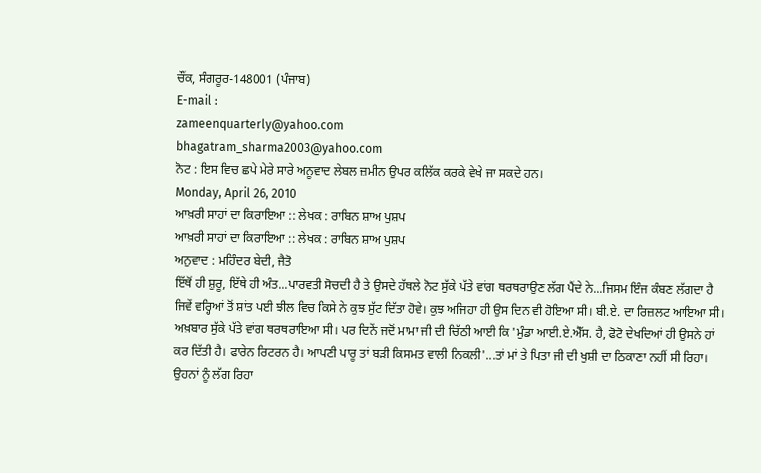ਚੌਂਕ, ਸੰਗਰੂਰ-148001 (ਪੰਜਾਬ)
E-mail :
zameenquarterly@yahoo.com
bhagatram_sharma2003@yahoo.com
ਨੋਟ : ਇਸ ਵਿਚ ਛਪੇ ਮੇਰੇ ਸਾਰੇ ਅਨੂਵਾਦ ਲੇਬਲ ਜ਼ਮੀਨ ਉਪਰ ਕਲਿੱਕ ਕਰਕੇ ਵੇਖੇ ਜਾ ਸਕਦੇ ਹਨ।
Monday, April 26, 2010
ਆਖ਼ਰੀ ਸਾਹਾਂ ਦਾ ਕਿਰਾਇਆ :: ਲੇਖਕ : ਰਾਬਿਨ ਸ਼ਾਅ ਪੁਸ਼ਪ
ਆਖ਼ਰੀ ਸਾਹਾਂ ਦਾ ਕਿਰਾਇਆ :: ਲੇਖਕ : ਰਾਬਿਨ ਸ਼ਾਅ ਪੁਸ਼ਪ
ਅਨੁਵਾਦ : ਮਹਿੰਦਰ ਬੇਦੀ, ਜੈਤੋ
ਇੱਥੋਂ ਹੀ ਸ਼ੁਰੂ, ਇੱਥੇ ਹੀ ਅੰਤ...ਪਾਰਵਤੀ ਸੋਚਦੀ ਹੈ ਤੇ ਉਸਦੇ ਹੱਥਲੇ ਨੋਟ ਸੁੱਕੇ ਪੱਤੇ ਵਾਂਗ ਥਰਥਰਾਉਣ ਲੱਗ ਪੈਂਦੇ ਨੇ...ਜਿਸਮ ਇੰਜ ਕੰਬਣ ਲੱਗਦਾ ਹੈ ਜਿਵੇਂ ਵਰ੍ਹਿਆਂ ਤੋਂ ਸ਼ਾਂਤ ਪਈ ਝੀਲ ਵਿਚ ਕਿਸੇ ਨੇ ਕੁਝ ਸੁੱਟ ਦਿੱਤਾ ਹੋਵੇ। ਕੁਝ ਅਜਿਹਾ ਹੀ ਉਸ ਦਿਨ ਵੀ ਹੋਇਆ ਸੀ। ਬੀ.ਏ. ਦਾ ਰਿਜ਼ਲਟ ਆਇਆ ਸੀ। ਅਖ਼ਬਾਰ ਸੁੱਕੇ ਪੱਤੇ ਵਾਂਗ ਥਰਥਰਾਇਆ ਸੀ। ਪਰ ਦਿਨੇਂ ਜਦੋਂ ਮਾਮਾ ਜੀ ਦੀ ਚਿੱਠੀ ਆਈ ਕਿ 'ਮੁੰਡਾ ਆਈ.ਏ.ਐੱਸ. ਹੈ, ਫੋਟੋ ਦੇਖਦਿਆਂ ਹੀ ਉਸਨੇ ਹਾਂ ਕਰ ਦਿੱਤੀ ਹੈ। ਫਾਰੇਨ ਰਿਟਰਨ ਹੈ। ਆਪਣੀ ਪਾਰੂ ਤਾਂ ਬੜੀ ਕਿਸਮਤ ਵਾਲੀ ਨਿਕਲੀ'...ਤਾਂ ਮਾਂ ਤੇ ਪਿਤਾ ਜੀ ਦੀ ਖੁਸ਼ੀ ਦਾ ਠਿਕਾਣਾ ਨਹੀਂ ਸੀ ਰਿਹਾ। ਉਹਨਾਂ ਨੂੰ ਲੱਗ ਰਿਹਾ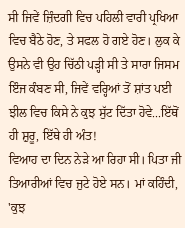ਸੀ ਜਿਵੇਂ ਜ਼ਿੰਦਗੀ ਵਿਚ ਪਹਿਲੀ ਵਾਰੀ ਪ੍ਰਖਿਆ ਵਿਚ ਬੈਠੇ ਹੋਣ, ਤੇ ਸਫਲ ਹੋ ਗਏ ਹੋਣ। ਲੁਕ ਕੇ ਉਸਨੇ ਵੀ ਉਹ ਚਿੱਠੀ ਪੜ੍ਹੀ ਸੀ ਤੇ ਸਾਰਾ ਜਿਸਮ ਇੰਜ ਕੰਬਣ ਸੀ, ਜਿਵੇਂ ਵਰ੍ਹਿਆਂ ਤੋਂ ਸ਼ਾਂਤ ਪਈ ਝੀਲ ਵਿਚ ਕਿਸੇ ਨੇ ਕੁਝ ਸੁੱਟ ਦਿੱਤਾ ਹੋਵੇ...ਇੱਥੋਂ ਹੀ ਸ਼ੁਰੂ, ਇੱਥੇ ਹੀ ਅੰਤ!
ਵਿਆਹ ਦਾ ਦਿਨ ਨੇੜੇ ਆ ਰਿਹਾ ਸੀ। ਪਿਤਾ ਜੀ ਤਿਆਰੀਆਂ ਵਿਚ ਜੁਟੇ ਹੋਏ ਸਨ। ਮਾਂ ਕਹਿੰਦੀ, 'ਕੁਝ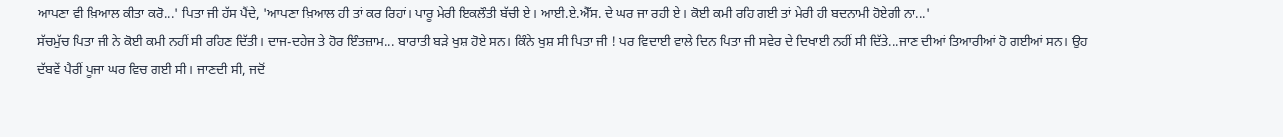ਆਪਣਾ ਵੀ ਖ਼ਿਆਲ ਕੀਤਾ ਕਰੋ...' ਪਿਤਾ ਜੀ ਹੱਸ ਪੈਂਦੇ, 'ਆਪਣਾ ਖ਼ਿਆਲ ਹੀ ਤਾਂ ਕਰ ਰਿਹਾਂ। ਪਾਰੂ ਮੇਰੀ ਇਕਲੌਤੀ ਬੱਚੀ ਏ। ਆਈ.ਏ.ਐੱਸ. ਦੇ ਘਰ ਜਾ ਰਹੀ ਏ। ਕੋਈ ਕਮੀ ਰਹਿ ਗਈ ਤਾਂ ਮੇਰੀ ਹੀ ਬਦਨਾਮੀ ਹੋਏਗੀ ਨਾ...'
ਸੱਚਮੁੱਚ ਪਿਤਾ ਜੀ ਨੇ ਕੋਈ ਕਮੀ ਨਹੀਂ ਸੀ ਰਹਿਣ ਦਿੱਤੀ। ਦਾਜ-ਦਹੇਜ ਤੇ ਹੋਰ ਇੰਤਜ਼ਾਮ... ਬਾਰਾਤੀ ਬੜੇ ਖੁਸ਼ ਹੋਏ ਸਨ। ਕਿੰਨੇ ਖੁਸ਼ ਸੀ ਪਿਤਾ ਜੀ ! ਪਰ ਵਿਦਾਈ ਵਾਲੇ ਦਿਨ ਪਿਤਾ ਜੀ ਸਵੇਰ ਦੇ ਦਿਖਾਈ ਨਹੀਂ ਸੀ ਦਿੱਤੇ...ਜਾਣ ਦੀਆਂ ਤਿਆਰੀਆਂ ਹੋ ਗਈਆਂ ਸਨ। ਉਹ ਦੱਬਵੇਂ ਪੈਰੀਂ ਪੂਜਾ ਘਰ ਵਿਚ ਗਈ ਸੀ। ਜਾਣਦੀ ਸੀ, ਜਦੋਂ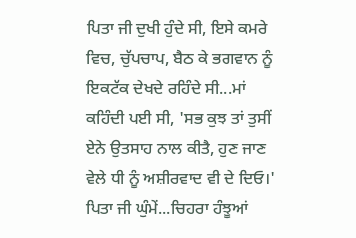ਪਿਤਾ ਜੀ ਦੁਖੀ ਹੁੰਦੇ ਸੀ, ਇਸੇ ਕਮਰੇ ਵਿਚ, ਚੁੱਪਚਾਪ, ਬੈਠ ਕੇ ਭਗਵਾਨ ਨੂੰ ਇਕਟੱਕ ਦੇਖਦੇ ਰਹਿੰਦੇ ਸੀ...ਮਾਂ ਕਹਿੰਦੀ ਪਈ ਸੀ, 'ਸਭ ਕੁਝ ਤਾਂ ਤੁਸੀਂ ਏਨੇ ਉਤਸਾਹ ਨਾਲ ਕੀਤੈ, ਹੁਣ ਜਾਣ ਵੇਲੇ ਧੀ ਨੂੰ ਅਸ਼ੀਰਵਾਦ ਵੀ ਦੇ ਦਿਓ।'
ਪਿਤਾ ਜੀ ਘੁੰਮੇਂ...ਚਿਹਰਾ ਹੰਝੂਆਂ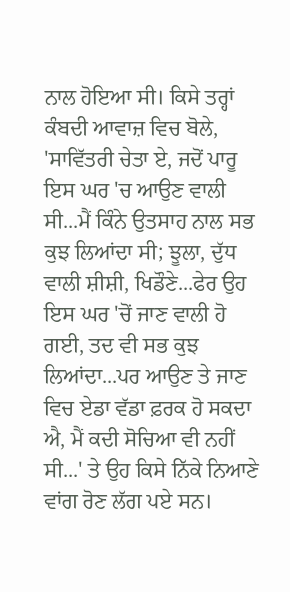ਨਾਲ ਹੋਇਆ ਸੀ। ਕਿਸੇ ਤਰ੍ਹਾਂ ਕੰਬਦੀ ਆਵਾਜ਼ ਵਿਚ ਬੋਲੇ, 'ਸਾਵਿੱਤਰੀ ਚੇਤਾ ਏ, ਜਦੋਂ ਪਾਰੂ ਇਸ ਘਰ 'ਚ ਆਉਣ ਵਾਲੀ ਸੀ...ਮੈਂ ਕਿੰਨੇ ਉਤਸਾਹ ਨਾਲ ਸਭ ਕੁਝ ਲਿਆਂਦਾ ਸੀ; ਝੂਲਾ, ਦੁੱਧ ਵਾਲੀ ਸ਼ੀਸ਼ੀ, ਖਿਡੌਣੇ...ਫੇਰ ਉਹ ਇਸ ਘਰ 'ਚੋਂ ਜਾਣ ਵਾਲੀ ਹੋ ਗਈ, ਤਦ ਵੀ ਸਭ ਕੁਝ ਲਿਆਂਦਾ...ਪਰ ਆਉਣ ਤੇ ਜਾਣ ਵਿਚ ਏਡਾ ਵੱਡਾ ਫ਼ਰਕ ਹੋ ਸਕਦਾ ਐ, ਮੈਂ ਕਦੀ ਸੋਚਿਆ ਵੀ ਨਹੀਂ ਸੀ...' ਤੇ ਉਹ ਕਿਸੇ ਨਿੱਕੇ ਨਿਆਣੇ ਵਾਂਗ ਰੋਣ ਲੱਗ ਪਏ ਸਨ।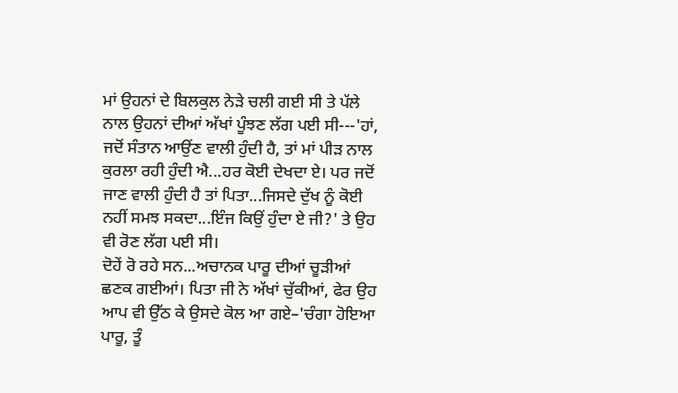ਮਾਂ ਉਹਨਾਂ ਦੇ ਬਿਲਕੁਲ ਨੇੜੇ ਚਲੀ ਗਈ ਸੀ ਤੇ ਪੱਲੇ ਨਾਲ ਉਹਨਾਂ ਦੀਆਂ ਅੱਖਾਂ ਪੂੰਝਣ ਲੱਗ ਪਈ ਸੀ---'ਹਾਂ, ਜਦੋਂ ਸੰਤਾਨ ਆਉਂਣ ਵਾਲੀ ਹੁੰਦੀ ਹੈ, ਤਾਂ ਮਾਂ ਪੀੜ ਨਾਲ ਕੁਰਲਾ ਰਹੀ ਹੁੰਦੀ ਐ...ਹਰ ਕੋਈ ਦੇਖਦਾ ਏ। ਪਰ ਜਦੋਂ ਜਾਣ ਵਾਲੀ ਹੁੰਦੀ ਹੈ ਤਾਂ ਪਿਤਾ...ਜਿਸਦੇ ਦੁੱਖ ਨੂੰ ਕੋਈ ਨਹੀਂ ਸਮਝ ਸਕਦਾ...ਇੰਜ ਕਿਉਂ ਹੁੰਦਾ ਏ ਜੀ?' ਤੇ ਉਹ ਵੀ ਰੋਣ ਲੱਗ ਪਈ ਸੀ।
ਦੋਹੇਂ ਰੋ ਰਹੇ ਸਨ...ਅਚਾਨਕ ਪਾਰੂ ਦੀਆਂ ਚੂੜੀਆਂ ਛਣਕ ਗਈਆਂ। ਪਿਤਾ ਜੀ ਨੇ ਅੱਖਾਂ ਚੁੱਕੀਆਂ, ਫੇਰ ਉਹ ਆਪ ਵੀ ਉੱਠ ਕੇ ਉਸਦੇ ਕੋਲ ਆ ਗਏ–'ਚੰਗਾ ਹੋਇਆ ਪਾਰੂ, ਤੂੰ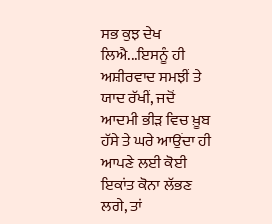ਸਭ ਕੁਝ ਦੇਖ ਲਿਐ...ਇਸਨੂੰ ਹੀ ਅਸ਼ੀਰਵਾਦ ਸਮਝੀਂ ਤੇ ਯਾਦ ਰੱਖੀਂ, ਜਦੋਂ ਆਦਮੀ ਭੀੜ ਵਿਚ ਖ਼ੂਬ ਹੱਸੇ ਤੇ ਘਰੇ ਆਉਂਦਾ ਹੀ ਆਪਣੇ ਲਈ ਕੋਈ ਇਕਾਂਤ ਕੋਨਾ ਲੱਭਣ ਲਗੇ, ਤਾਂ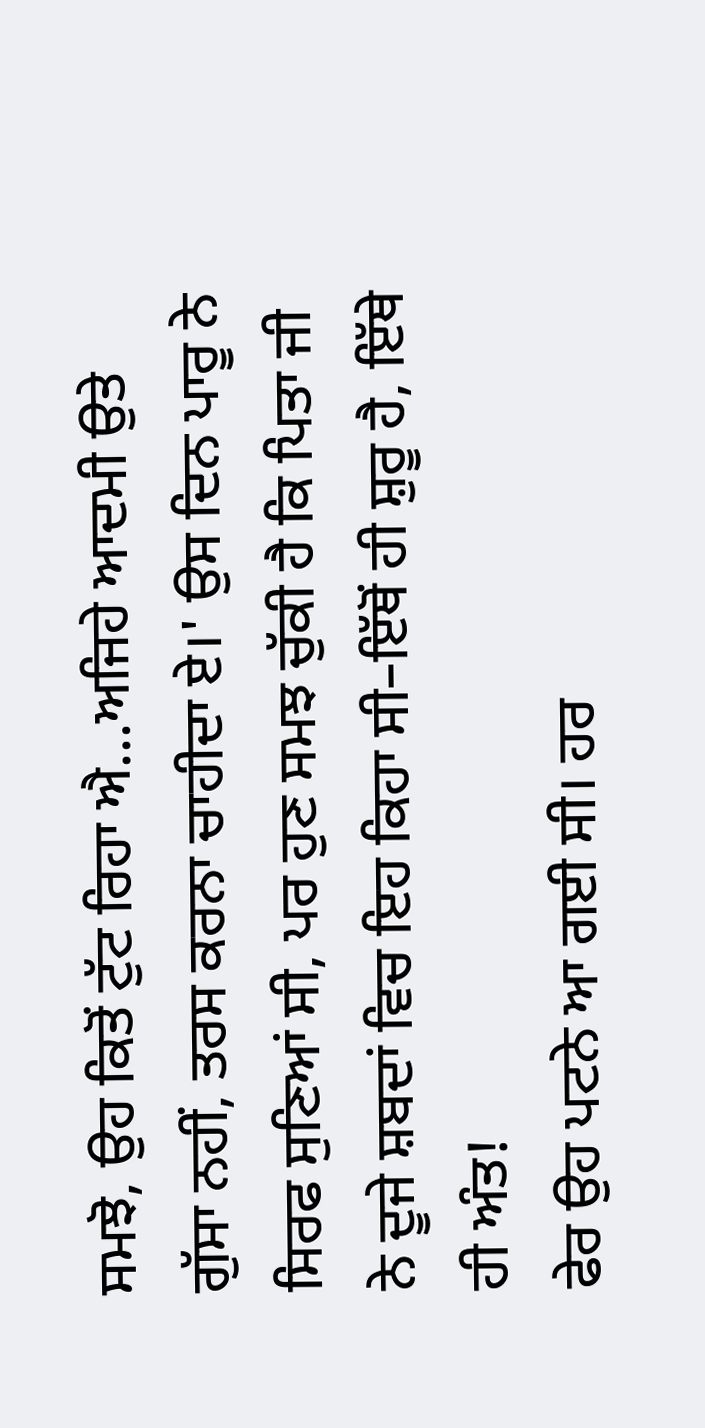ਸਮਝੋ, ਉਹ ਕਿਤੋਂ ਟੁੱਟ ਰਿਹਾ ਐ...ਅਜਿਹੇ ਆਦਮੀ ਉਤੇ ਗੁੱਸਾ ਨਹੀਂ, ਤਰਸ ਕਰਨਾ ਚਾਹੀਦਾ ਏ।' ਉਸ ਦਿਨ ਪਾਰੂ ਨੇ ਸਿਰਫ ਸੁਣਿਆਂ ਸੀ, ਪਰ ਹੁਣ ਸਮਝ ਚੁੱਕੀ ਹੈ ਕਿ ਪਿਤਾ ਜੀ ਨੇ ਦੂਜੇ ਸ਼ਬਦਾਂ ਵਿਚ ਇਹ ਕਿਹਾ ਸੀ–ਇੱਥੋਂ ਹੀ ਸ਼ੁਰੂ ਹੈ, ਇੱਥੇ ਹੀ ਅੰਤ!
ਫੇਰ ਉਹ ਪਟਨੇ ਆ ਗਈ ਸੀ। ਹਰ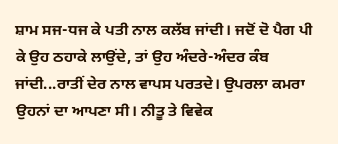ਸ਼ਾਮ ਸਜ-ਧਜ ਕੇ ਪਤੀ ਨਾਲ ਕਲੱਬ ਜਾਂਦੀ। ਜਦੋਂ ਦੋ ਪੈਗ ਪੀ ਕੇ ਉਹ ਠਹਾਕੇ ਲਾਉਂਦੇ, ਤਾਂ ਉਹ ਅੰਦਰੇ-ਅੰਦਰ ਕੰਬ ਜਾਂਦੀ...ਰਾਤੀਂ ਦੇਰ ਨਾਲ ਵਾਪਸ ਪਰਤਦੇ। ਉਪਰਲਾ ਕਮਰਾ ਉਹਨਾਂ ਦਾ ਆਪਣਾ ਸੀ। ਨੀਤੂ ਤੇ ਵਿਵੇਕ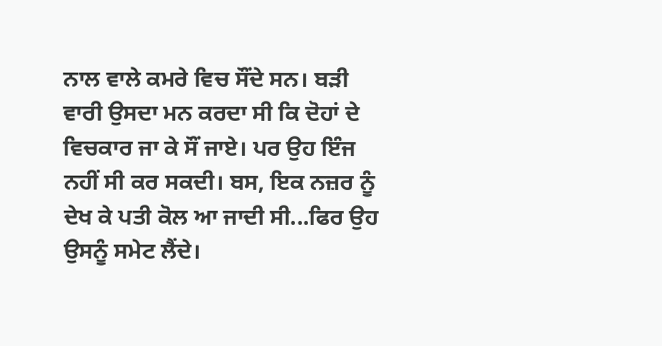ਨਾਲ ਵਾਲੇ ਕਮਰੇ ਵਿਚ ਸੌਂਦੇ ਸਨ। ਬੜੀ ਵਾਰੀ ਉਸਦਾ ਮਨ ਕਰਦਾ ਸੀ ਕਿ ਦੋਹਾਂ ਦੇ ਵਿਚਕਾਰ ਜਾ ਕੇ ਸੌਂ ਜਾਏ। ਪਰ ਉਹ ਇੰਜ ਨਹੀਂ ਸੀ ਕਰ ਸਕਦੀ। ਬਸ, ਇਕ ਨਜ਼ਰ ਨੂੰ ਦੇਖ ਕੇ ਪਤੀ ਕੋਲ ਆ ਜਾਦੀ ਸੀ...ਫਿਰ ਉਹ ਉਸਨੂੰ ਸਮੇਟ ਲੈਂਦੇ।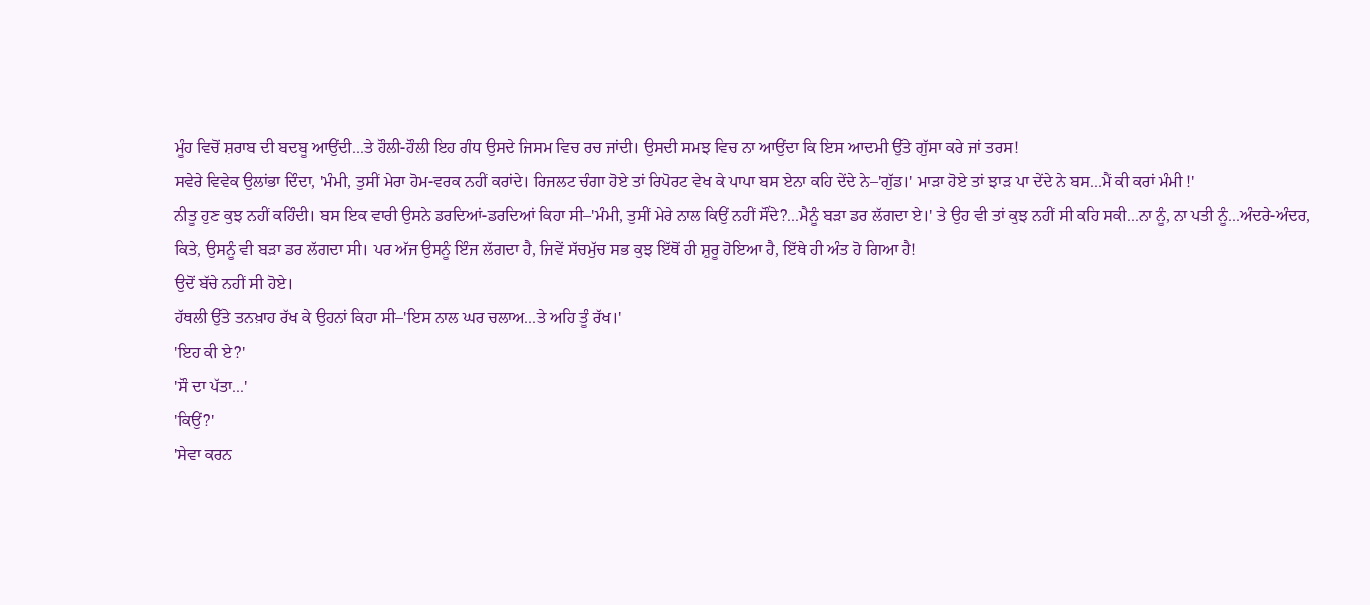ਮੂੰਹ ਵਿਚੋਂ ਸ਼ਰਾਬ ਦੀ ਬਦਬੂ ਆਉਂਦੀ...ਤੇ ਹੌਲੀ-ਹੌਲੀ ਇਹ ਗੰਧ ਉਸਦੇ ਜਿਸਮ ਵਿਚ ਰਚ ਜਾਂਦੀ। ਉਸਦੀ ਸਮਝ ਵਿਚ ਨਾ ਆਉਂਦਾ ਕਿ ਇਸ ਆਦਮੀ ਉੱਤੇ ਗੁੱਸਾ ਕਰੇ ਜਾਂ ਤਰਸ!
ਸਵੇਰੇ ਵਿਵੇਕ ਉਲਾਂਭਾ ਦਿੰਦਾ, 'ਮੰਮੀ, ਤੁਸੀਂ ਮੇਰਾ ਹੋਮ-ਵਰਕ ਨਹੀਂ ਕਰਾਂਦੇ। ਰਿਜਲਟ ਚੰਗਾ ਹੋਏ ਤਾਂ ਰਿਪੋਰਟ ਵੇਖ ਕੇ ਪਾਪਾ ਬਸ ਏਨਾ ਕਹਿ ਦੇਂਦੇ ਨੇ–'ਗੁੱਡ।' ਮਾੜਾ ਹੋਏ ਤਾਂ ਝਾੜ ਪਾ ਦੇਂਦੇ ਨੇ ਬਸ...ਮੈਂ ਕੀ ਕਰਾਂ ਮੰਮੀ !'
ਨੀਤੂ ਹੁਣ ਕੁਝ ਨਹੀਂ ਕਹਿੰਦੀ। ਬਸ ਇਕ ਵਾਰੀ ਉਸਨੇ ਡਰਦਿਆਂ-ਡਰਦਿਆਂ ਕਿਹਾ ਸੀ–'ਮੰਮੀ, ਤੁਸੀਂ ਮੇਰੇ ਨਾਲ ਕਿਉਂ ਨਹੀਂ ਸੌਂਦੇ?...ਮੈਨੂੰ ਬੜਾ ਡਰ ਲੱਗਦਾ ਏ।' ਤੇ ਉਹ ਵੀ ਤਾਂ ਕੁਝ ਨਹੀਂ ਸੀ ਕਹਿ ਸਕੀ...ਨਾ ਨੂੰ, ਨਾ ਪਤੀ ਨੂੰ...ਅੰਦਰੇ-ਅੰਦਰ, ਕਿਤੇ, ਉਸਨੂੰ ਵੀ ਬੜਾ ਡਰ ਲੱਗਦਾ ਸੀ। ਪਰ ਅੱਜ ਉਸਨੂੰ ਇੰਜ ਲੱਗਦਾ ਹੈ, ਜਿਵੇਂ ਸੱਚਮੁੱਚ ਸਭ ਕੁਝ ਇੱਥੋਂ ਹੀ ਸ਼ੁਰੂ ਹੋਇਆ ਹੈ, ਇੱਥੇ ਹੀ ਅੰਤ ਹੋ ਗਿਆ ਹੈ!
ਉਦੋਂ ਬੱਚੇ ਨਹੀਂ ਸੀ ਹੋਏ।
ਹੱਥਲੀ ਉੱਤੇ ਤਨਖ਼ਾਹ ਰੱਖ ਕੇ ਉਹਨਾਂ ਕਿਹਾ ਸੀ–'ਇਸ ਨਾਲ ਘਰ ਚਲਾਅ...ਤੇ ਅਹਿ ਤੂੰ ਰੱਖ।'
'ਇਹ ਕੀ ਏ?'
'ਸੌ ਦਾ ਪੱਤਾ...'
'ਕਿਉਂ?'
'ਸੇਵਾ ਕਰਨ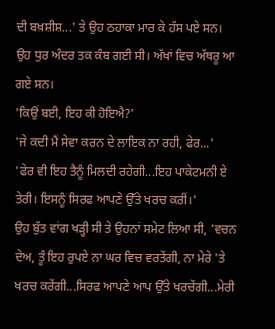ਦੀ ਬਖ਼ਸ਼ੀਸ਼...' ਤੇ ਉਹ ਠਹਾਕਾ ਮਾਰ ਕੇ ਹੱਸ ਪਏ ਸਨ।
ਉਹ ਧੁਰ ਅੰਦਰ ਤਕ ਕੰਬ ਗਈ ਸੀ। ਅੱਖਾਂ ਵਿਚ ਅੱਥਰੂ ਆ ਗਏ ਸਨ।
'ਕਿਉਂ ਬਈ, ਇਹ ਕੀ ਹੋਇਐ?'
'ਜੇ ਕਦੀ ਮੈਂ ਸੇਵਾ ਕਰਨ ਦੇ ਲਾਇਕ ਨਾ ਰਹੀ, ਫੇਰ...'
'ਫੇਰ ਵੀ ਇਹ ਤੈਨੂੰ ਮਿਲਦੀ ਰਹੇਗੀ...ਇਹ ਪਾਕੇਟਮਨੀ ਏ ਤੇਰੀ। ਇਸਨੂੰ ਸਿਰਫ ਆਪਣੇ ਉੱਤੇ ਖਰਚ ਕਰੀਂ।'
ਉਹ ਬੁੱਤ ਵਾਂਗ ਖੜ੍ਹੀ ਸੀ ਤੇ ਉਹਨਾਂ ਸਮੇਟ ਲਿਆ ਸੀ, 'ਵਚਨ ਦੇਅ, ਤੂੰ ਇਹ ਰੁਪਏ ਨਾ ਘਰ ਵਿਚ ਵਰਤੇਂਗੀ, ਨਾ ਮੇਰੇ 'ਤੇ ਖਰਚ ਕਰੇਂਗੀ...ਸਿਰਫ ਆਪਣੇ ਆਪ ਉੱਤੇ ਖਰਚੇਂਗੀ...ਮੇਰੀ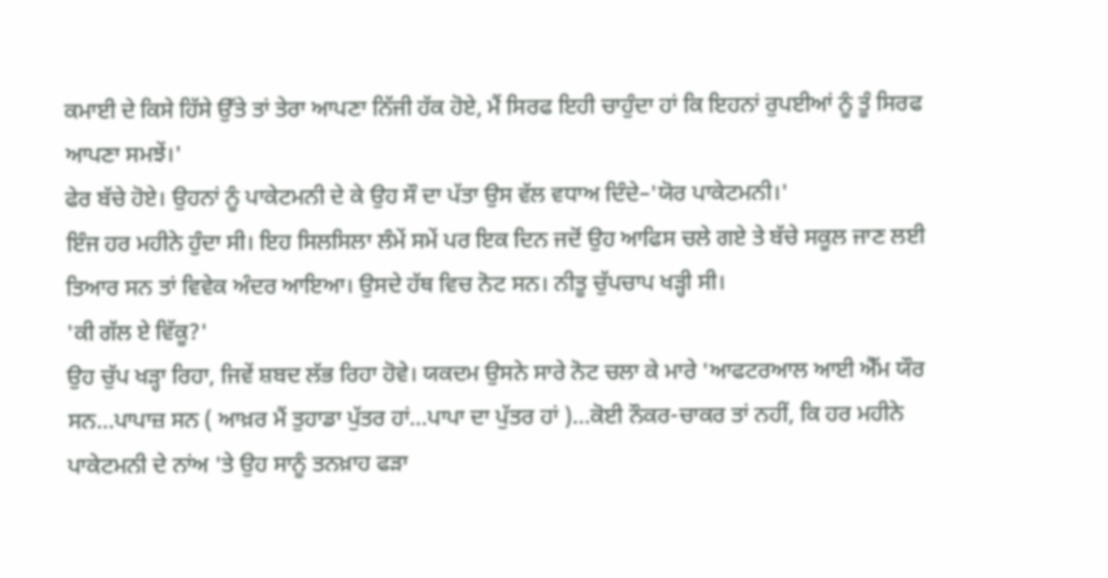ਕਮਾਈ ਦੇ ਕਿਸੇ ਹਿੱਸੇ ਉੱਤੇ ਤਾਂ ਤੇਰਾ ਆਪਣਾ ਨਿੱਜੀ ਹੱਕ ਹੋਏ, ਮੈਂ ਸਿਰਫ ਇਹੀ ਚਾਹੁੰਦਾ ਹਾਂ ਕਿ ਇਹਨਾਂ ਰੁਪਈਆਂ ਨੂੰ ਤੂੰ ਸਿਰਫ ਆਪਣਾ ਸਮਝੇਂ।'
ਫੇਰ ਬੱਚੇ ਹੋਏ। ਉਹਨਾਂ ਨੂੰ ਪਾਕੇਟਮਨੀ ਦੇ ਕੇ ਉਹ ਸੌ ਦਾ ਪੱਤਾ ਉਸ ਵੱਲ ਵਧਾਅ ਦਿੰਦੇ–'ਯੋਰ ਪਾਕੇਟਮਨੀ।'
ਇੰਜ ਹਰ ਮਹੀਨੇ ਹੁੰਦਾ ਸੀ। ਇਹ ਸਿਲਸਿਲਾ ਲੰਮੇਂ ਸਮੇਂ ਪਰ ਇਕ ਦਿਨ ਜਦੋਂ ਉਹ ਆਫਿਸ ਚਲੇ ਗਏ ਤੇ ਬੱਚੇ ਸਕੂਲ ਜਾਣ ਲਈ ਤਿਆਰ ਸਨ ਤਾਂ ਵਿਵੇਕ ਅੰਦਰ ਆਇਆ। ਉਸਦੇ ਹੱਥ ਵਿਚ ਨੋਟ ਸਨ। ਨੀਤੂ ਚੁੱਪਚਾਪ ਖੜ੍ਹੀ ਸੀ।
'ਕੀ ਗੱਲ ਏ ਵਿੱਕੂ?'
ਉਹ ਚੁੱਪ ਖੜ੍ਹਾ ਰਿਹਾ, ਜਿਵੇਂ ਸ਼ਬਦ ਲੱਭ ਰਿਹਾ ਹੋਵੇ। ਯਕਦਮ ਉਸਨੇ ਸਾਰੇ ਨੋਟ ਚਲਾ ਕੇ ਮਾਰੇ 'ਆਫਟਰਆਲ ਆਈ ਐੱਮ ਯੌਰ ਸਨ...ਪਾਪਾਜ਼ ਸਨ ( ਆਖ਼ਰ ਮੈਂ ਤੁਹਾਡਾ ਪੁੱਤਰ ਹਾਂ...ਪਾਪਾ ਦਾ ਪੁੱਤਰ ਹਾਂ )...ਕੋਈ ਨੌਕਰ-ਚਾਕਰ ਤਾਂ ਨਹੀਂ, ਕਿ ਹਰ ਮਹੀਨੇ ਪਾਕੇਟਮਨੀ ਦੇ ਨਾਂਅ 'ਤੇ ਉਹ ਸਾਨੂੰ ਤਨਖ਼ਾਹ ਫੜਾ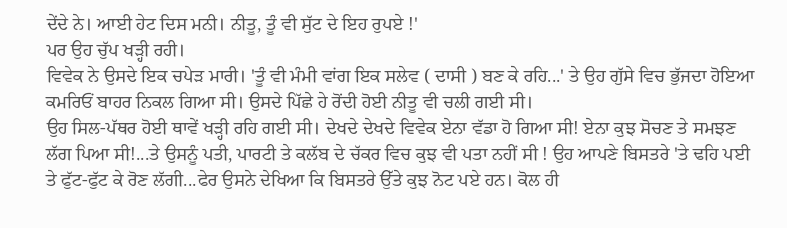ਦੇਂਦੇ ਨੇ। ਆਈ ਹੇਟ ਦਿਸ ਮਨੀ। ਨੀਤੂ, ਤੂੰ ਵੀ ਸੁੱਟ ਦੇ ਇਹ ਰੁਪਏ !'
ਪਰ ਉਹ ਚੁੱਪ ਖੜ੍ਹੀ ਰਹੀ।
ਵਿਵੇਕ ਨੇ ਉਸਦੇ ਇਕ ਚਪੇੜ ਮਾਰੀ। 'ਤੂੰ ਵੀ ਮੰਮੀ ਵਾਂਗ ਇਕ ਸਲੇਵ ( ਦਾਸੀ ) ਬਣ ਕੇ ਰਹਿ...' ਤੇ ਉਹ ਗੁੱਸੇ ਵਿਚ ਭੁੱਜਦਾ ਹੋਇਆ ਕਮਰਿਓਂ ਬਾਹਰ ਨਿਕਲ ਗਿਆ ਸੀ। ਉਸਦੇ ਪਿੱਛੇ ਹੇ ਰੋਂਦੀ ਹੋਈ ਨੀਤੂ ਵੀ ਚਲੀ ਗਈ ਸੀ।
ਉਹ ਸਿਲ-ਪੱਥਰ ਹੋਈ ਥਾਵੇਂ ਖੜ੍ਹੀ ਰਹਿ ਗਈ ਸੀ। ਦੇਖਦੇ ਦੇਖਦੇ ਵਿਵੇਕ ਏਨਾ ਵੱਡਾ ਹੋ ਗਿਆ ਸੀ! ਏਨਾ ਕੁਝ ਸੋਚਣ ਤੇ ਸਮਝਣ ਲੱਗ ਪਿਆ ਸੀ!...ਤੇ ਉਸਨੂੰ ਪਤੀ, ਪਾਰਟੀ ਤੇ ਕਲੱਬ ਦੇ ਚੱਕਰ ਵਿਚ ਕੁਝ ਵੀ ਪਤਾ ਨਹੀਂ ਸੀ ! ਉਹ ਆਪਣੇ ਬਿਸਤਰੇ 'ਤੇ ਢਹਿ ਪਈ ਤੇ ਫੁੱਟ-ਫੁੱਟ ਕੇ ਰੋਣ ਲੱਗੀ...ਫੇਰ ਉਸਨੇ ਦੇਖਿਆ ਕਿ ਬਿਸਤਰੇ ਉੱਤੇ ਕੁਝ ਨੋਟ ਪਏ ਹਨ। ਕੋਲ ਹੀ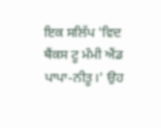ਇਕ ਸਲਿੱਪ 'ਵਿਦ ਥੈਂਕਸ ਟੂ ਮੰਮੀ ਐਂਡ ਪਾਪਾ-ਨੀਤੂ।' ਉਹ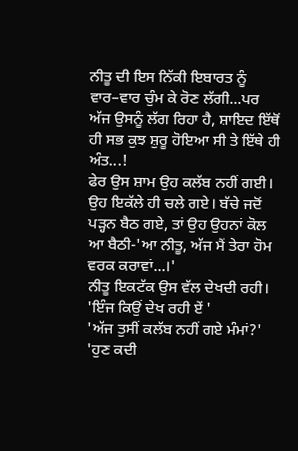ਨੀਤੂ ਦੀ ਇਸ ਨਿੱਕੀ ਇਬਾਰਤ ਨੂੰ ਵਾਰ–ਵਾਰ ਚੁੰਮ ਕੇ ਰੋਣ ਲੱਗੀ...ਪਰ ਅੱਜ ਉਸਨੂੰ ਲੱਗ ਰਿਹਾ ਹੈ, ਸ਼ਾਇਦ ਇੱਥੋਂ ਹੀ ਸਭ ਕੁਝ ਸ਼ੁਰੂ ਹੋਇਆ ਸੀ ਤੇ ਇੱਥੇ ਹੀ ਅੰਤ...!
ਫੇਰ ਉਸ ਸ਼ਾਮ ਉਹ ਕਲੱਬ ਨਹੀਂ ਗਈ। ਉਹ ਇਕੱਲੇ ਹੀ ਚਲੇ ਗਏ। ਬੱਚੇ ਜਦੋਂ ਪੜ੍ਹਨ ਬੈਠ ਗਏ, ਤਾਂ ਉਹ ਉਹਨਾਂ ਕੋਲ ਆ ਬੈਠੀ-'ਆ ਨੀਤੂ, ਅੱਜ ਮੈਂ ਤੇਰਾ ਹੋਮ ਵਰਕ ਕਰਾਵਾਂ...।'
ਨੀਤੂ ਇਕਟੱਕ ਉਸ ਵੱਲ ਦੇਖਦੀ ਰਹੀ।
'ਇੰਜ ਕਿਉਂ ਦੇਖ ਰਹੀ ਏਂ '
'ਅੱਜ ਤੁਸੀਂ ਕਲੱਬ ਨਹੀਂ ਗਏ ਮੰਮਾਂ?'
'ਹੁਣ ਕਦੀ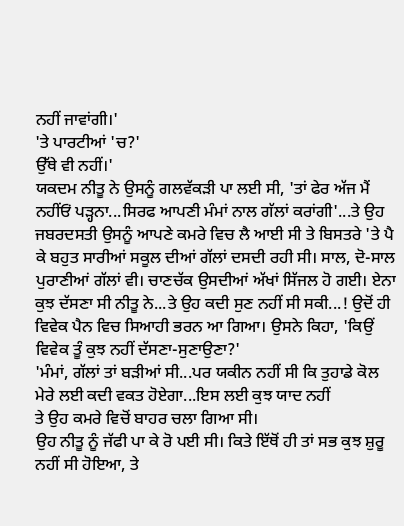ਨਹੀਂ ਜਾਵਾਂਗੀ।'
'ਤੇ ਪਾਰਟੀਆਂ 'ਚ?'
ਉੱਥੇ ਵੀ ਨਹੀਂ।'
ਯਕਦਮ ਨੀਤੂ ਨੇ ਉਸਨੂੰ ਗਲਵੱਕੜੀ ਪਾ ਲਈ ਸੀ, 'ਤਾਂ ਫੇਰ ਅੱਜ ਮੈਂ ਨਹੀਂਓਂ ਪੜ੍ਹਨਾ...ਸਿਰਫ ਆਪਣੀ ਮੰਮਾਂ ਨਾਲ ਗੱਲਾਂ ਕਰਾਂਗੀ'...ਤੇ ਉਹ ਜਬਰਦਸਤੀ ਉਸਨੂੰ ਆਪਣੇ ਕਮਰੇ ਵਿਚ ਲੈ ਆਈ ਸੀ ਤੇ ਬਿਸਤਰੇ 'ਤੇ ਪੈ ਕੇ ਬਹੁਤ ਸਾਰੀਆਂ ਸਕੂਲ ਦੀਆਂ ਗੱਲਾਂ ਦਸਦੀ ਰਹੀ ਸੀ। ਸਾਲ, ਦੋ-ਸਾਲ ਪੁਰਾਣੀਆਂ ਗੱਲਾਂ ਵੀ। ਚਾਣਚੱਕ ਉਸਦੀਆਂ ਅੱਖਾਂ ਸਿੱਜਲ ਹੋ ਗਈ। ਏਨਾ ਕੁਝ ਦੱਸਣਾ ਸੀ ਨੀਤੂ ਨੇ...ਤੇ ਉਹ ਕਦੀ ਸੁਣ ਨਹੀਂ ਸੀ ਸਕੀ...! ਉਦੋਂ ਹੀ ਵਿਵੇਕ ਪੈਨ ਵਿਚ ਸਿਆਹੀ ਭਰਨ ਆ ਗਿਆ। ਉਸਨੇ ਕਿਹਾ, 'ਕਿਉਂ ਵਿਵੇਕ ਤੂੰ ਕੁਝ ਨਹੀਂ ਦੱਸਣਾ-ਸੁਣਾਉਣਾ?'
'ਮੰਮਾਂ, ਗੱਲਾਂ ਤਾਂ ਬੜੀਆਂ ਸੀ...ਪਰ ਯਕੀਨ ਨਹੀਂ ਸੀ ਕਿ ਤੁਹਾਡੇ ਕੋਲ ਮੇਰੇ ਲਈ ਕਦੀ ਵਕਤ ਹੋਏਗਾ...ਇਸ ਲਈ ਕੁਝ ਯਾਦ ਨਹੀਂ
ਤੇ ਉਹ ਕਮਰੇ ਵਿਚੋਂ ਬਾਹਰ ਚਲਾ ਗਿਆ ਸੀ।
ਉਹ ਨੀਤੂ ਨੂੰ ਜੱਫੀ ਪਾ ਕੇ ਰੋ ਪਈ ਸੀ। ਕਿਤੇ ਇੱਥੋਂ ਹੀ ਤਾਂ ਸਭ ਕੁਝ ਸ਼ੁਰੂ ਨਹੀਂ ਸੀ ਹੋਇਆ, ਤੇ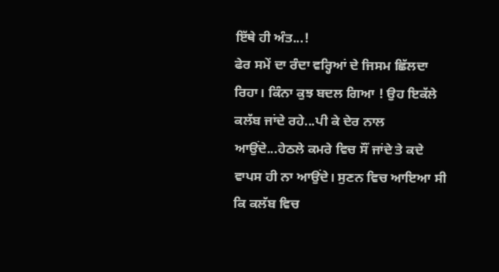ਇੱਥੇ ਹੀ ਅੰਤ...!
ਫੇਰ ਸਮੇਂ ਦਾ ਰੰਦਾ ਵਰ੍ਹਿਆਂ ਦੇ ਜਿਸਮ ਛਿੱਲਦਾ ਰਿਹਾ। ਕਿੰਨਾ ਕੁਝ ਬਦਲ ਗਿਆ ! ਉਹ ਇਕੱਲੇ ਕਲੱਬ ਜਾਂਦੇ ਰਹੇ...ਪੀ ਕੇ ਦੇਰ ਨਾਲ ਆਉਂਦੇ...ਹੇਠਲੇ ਕਮਰੇ ਵਿਚ ਸੌਂ ਜਾਂਦੇ ਤੇ ਕਦੇ ਵਾਪਸ ਹੀ ਨਾ ਆਉਂਦੇ। ਸੁਣਨ ਵਿਚ ਆਇਆ ਸੀ ਕਿ ਕਲੱਬ ਵਿਚ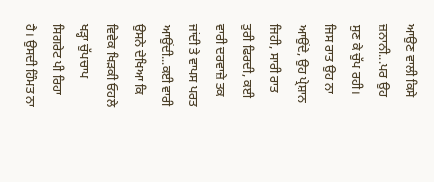ਆਉਣ ਵਾਲੀ ਕਿਸੇ ਜ਼ਨਾਨੀ...ਪਰ ਉਹ ਸੁਣ ਕੇ ਚੁੱਪ ਰਹੀ। ਜਿਸ ਰਾਤ ਉਹ ਨਾ ਆਉਂਦੇ, ਉਹ ਪ੍ਰੇਸ਼ਾਨ ਜਿਹੀ, ਸਾਰੀ ਰਾਤ ਤੁਰੀ ਫਿਰਦੀ, ਕਈ ਵਾਰੀ ਦਰਵਾਜ਼ੇ ਤਕ ਜਾਂਦੀ ਤੇ ਵਾਪਸ ਪਰਤ ਆਉਂਦੀ...ਕਈ ਵਾਰੀ ਉਸਨੇ ਦੇਖਿਆ ਕਿ ਵਿਵੇਕ ਖਿੜਕੀ ਓਹਲੇ ਖੜ੍ਹਾ ਚੁੱਪਚਾਪ ਸਿਗਰੇਟ ਪੀ ਰਿਹਾ ਹੈ। ਉਸਦੀ ਹਿੰਮਤ ਨਾ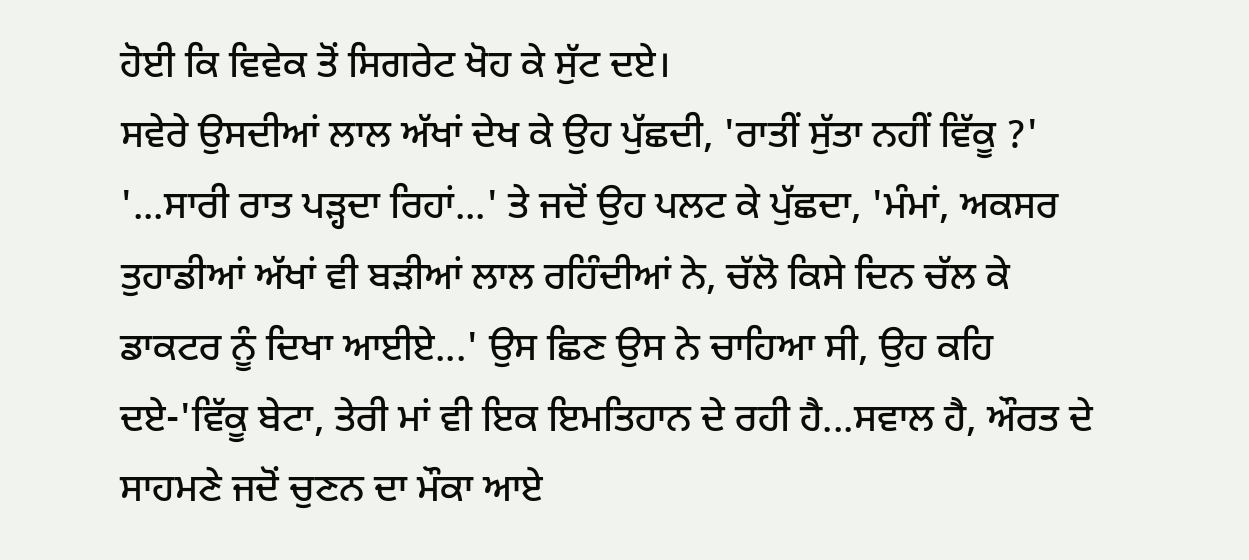ਹੋਈ ਕਿ ਵਿਵੇਕ ਤੋਂ ਸਿਗਰੇਟ ਖੋਹ ਕੇ ਸੁੱਟ ਦਏ।
ਸਵੇਰੇ ਉਸਦੀਆਂ ਲਾਲ ਅੱਖਾਂ ਦੇਖ ਕੇ ਉਹ ਪੁੱਛਦੀ, 'ਰਾਤੀਂ ਸੁੱਤਾ ਨਹੀਂ ਵਿੱਕੂ ?'
'...ਸਾਰੀ ਰਾਤ ਪੜ੍ਹਦਾ ਰਿਹਾਂ...' ਤੇ ਜਦੋਂ ਉਹ ਪਲਟ ਕੇ ਪੁੱਛਦਾ, 'ਮੰਮਾਂ, ਅਕਸਰ ਤੁਹਾਡੀਆਂ ਅੱਖਾਂ ਵੀ ਬੜੀਆਂ ਲਾਲ ਰਹਿੰਦੀਆਂ ਨੇ, ਚੱਲੋ ਕਿਸੇ ਦਿਨ ਚੱਲ ਕੇ ਡਾਕਟਰ ਨੂੰ ਦਿਖਾ ਆਈਏ...' ਉਸ ਛਿਣ ਉਸ ਨੇ ਚਾਹਿਆ ਸੀ, ਉਹ ਕਹਿ ਦਏ-'ਵਿੱਕੂ ਬੇਟਾ, ਤੇਰੀ ਮਾਂ ਵੀ ਇਕ ਇਮਤਿਹਾਨ ਦੇ ਰਹੀ ਹੈ...ਸਵਾਲ ਹੈ, ਔਰਤ ਦੇ ਸਾਹਮਣੇ ਜਦੋਂ ਚੁਣਨ ਦਾ ਮੌਕਾ ਆਏ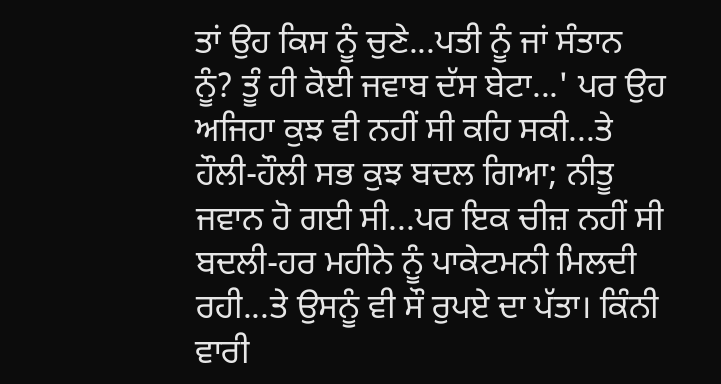ਤਾਂ ਉਹ ਕਿਸ ਨੂੰ ਚੁਣੇ...ਪਤੀ ਨੂੰ ਜਾਂ ਸੰਤਾਨ ਨੂੰ? ਤੂੰ ਹੀ ਕੋਈ ਜਵਾਬ ਦੱਸ ਬੇਟਾ...' ਪਰ ਉਹ ਅਜਿਹਾ ਕੁਝ ਵੀ ਨਹੀਂ ਸੀ ਕਹਿ ਸਕੀ...ਤੇ ਹੌਲੀ-ਹੌਲੀ ਸਭ ਕੁਝ ਬਦਲ ਗਿਆ; ਨੀਤੂ ਜਵਾਨ ਹੋ ਗਈ ਸੀ...ਪਰ ਇਕ ਚੀਜ਼ ਨਹੀਂ ਸੀ ਬਦਲੀ-ਹਰ ਮਹੀਨੇ ਨੂੰ ਪਾਕੇਟਮਨੀ ਮਿਲਦੀ ਰਹੀ...ਤੇ ਉਸਨੂੰ ਵੀ ਸੌ ਰੁਪਏ ਦਾ ਪੱਤਾ। ਕਿੰਨੀ ਵਾਰੀ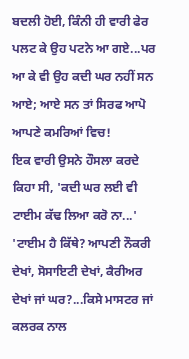ਬਦਲੀ ਹੋਈ, ਕਿੰਨੀ ਹੀ ਵਾਰੀ ਫੇਰ ਪਲਟ ਕੇ ਉਹ ਪਟਨੇ ਆ ਗਏ...ਪਰ ਆ ਕੇ ਵੀ ਉਹ ਕਦੀ ਘਰ ਨਹੀਂ ਸਨ ਆਏ; ਆਏ ਸਨ ਤਾਂ ਸਿਰਫ ਆਪੋ ਆਪਣੇ ਕਮਰਿਆਂ ਵਿਚ!
ਇਕ ਵਾਰੀ ਉਸਨੇ ਹੌਸਲਾ ਕਰਦੇ ਕਿਹਾ ਸੀ, 'ਕਦੀ ਘਰ ਲਈ ਵੀ ਟਾਈਮ ਕੱਢ ਲਿਆ ਕਰੋ ਨਾ...'
'ਟਾਈਮ ਹੈ ਕਿੱਥੇ? ਆਪਣੀ ਨੌਕਰੀ ਦੇਖਾਂ, ਸੋਸਾਇਟੀ ਦੇਖਾਂ, ਕੈਰੀਅਰ ਦੇਖਾਂ ਜਾਂ ਘਰ?...ਕਿਸੇ ਮਾਸਟਰ ਜਾਂ ਕਲਰਕ ਨਾਲ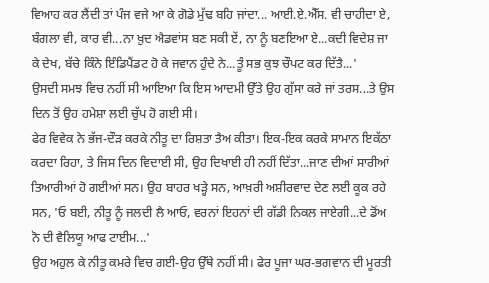ਵਿਆਹ ਕਰ ਲੈਂਦੀ ਤਾਂ ਪੰਜ ਵਜੇ ਆ ਕੇ ਗੋਡੇ ਮੁੱਢ ਬਹਿ ਜਾਂਦਾ... ਆਈ.ਏ.ਐੱਸ. ਵੀ ਚਾਹੀਦਾ ਏ, ਬੰਗਲਾ ਵੀ, ਕਾਰ ਵੀ...ਨਾ ਖ਼ੁਦ ਐਡਵਾਂਸ ਬਣ ਸਕੀ ਏਂ, ਨਾ ਨੂੰ ਬਣਇਆ ਏ...ਕਦੀ ਵਿਦੇਸ਼ ਜਾ ਕੇ ਦੇਖ, ਬੱਚੇ ਕਿੰਨੇ ਇੰਡਿਪੈਂਡਟ ਹੋ ਕੇ ਜਵਾਨ ਹੁੰਦੇ ਨੇ...ਤੂੰ ਸਭ ਕੁਝ ਚੌਪਟ ਕਰ ਦਿੱਤੈ...'
ਉਸਦੀ ਸਮਝ ਵਿਚ ਨਹੀਂ ਸੀ ਆਇਆ ਕਿ ਇਸ ਆਦਮੀ ਉੱਤੇ ਉਹ ਗੁੱਸਾ ਕਰੇ ਜਾਂ ਤਰਸ...ਤੇ ਉਸ ਦਿਨ ਤੋਂ ਉਹ ਹਮੇਸ਼ਾ ਲਈ ਚੁੱਪ ਹੋ ਗਈ ਸੀ।
ਫੇਰ ਵਿਵੇਕ ਨੇ ਭੱਜ-ਦੌੜ ਕਰਕੇ ਨੀਤੂ ਦਾ ਰਿਸ਼ਤਾ ਤੈਅ ਕੀਤਾ। ਇਕ-ਇਕ ਕਰਕੇ ਸਾਮਾਨ ਇਕੱਠਾ ਕਰਦਾ ਰਿਹਾ, ਤੇ ਜਿਸ ਦਿਨ ਵਿਦਾਈ ਸੀ, ਉਹ ਦਿਖਾਈ ਹੀ ਨਹੀਂ ਦਿੱਤਾ...ਜਾਣ ਦੀਆਂ ਸਾਰੀਆਂ ਤਿਆਰੀਆਂ ਹੋ ਗਈਆਂ ਸਨ। ਉਹ ਬਾਹਰ ਖੜ੍ਹੇ ਸਨ, ਆਖ਼ਰੀ ਅਸ਼ੀਰਵਾਦ ਦੇਣ ਲਈ ਕੂਕ ਰਹੇ ਸਨ, 'ਓ ਬਈ, ਨੀਤੂ ਨੂੰ ਜਲਦੀ ਲੈ ਆਓ, ਵਰਨਾਂ ਇਹਨਾਂ ਦੀ ਗੱਡੀ ਨਿਕਲ ਜਾਏਗੀ...ਦੇ ਡੋਂਅ ਨੋ ਦੀ ਵੈਲਿਯੂ ਆਫ ਟਾਈਮ...'
ਉਹ ਅਹੁਲ ਕੇ ਨੀਤੂ ਕਮਰੇ ਵਿਚ ਗਈ-ਉਹ ਉੱਥੇ ਨਹੀਂ ਸੀ। ਫੇਰ ਪੂਜਾ ਘਰ-ਭਗਵਾਨ ਦੀ ਮੂਰਤੀ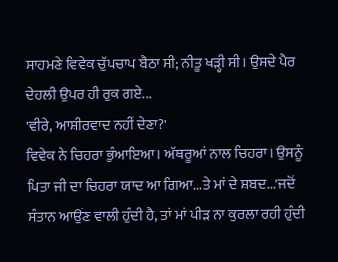ਸਾਹਮਣੇ ਵਿਵੇਕ ਚੁੱਪਚਾਪ ਬੈਠਾ ਸੀ; ਨੀਤੂ ਖੜ੍ਹੀ ਸੀ। ਉਸਦੇ ਪੈਰ ਦੇਹਲੀ ਉਪਰ ਹੀ ਰੁਕ ਗਏ...
'ਵੀਰੇ, ਆਸ਼ੀਰਵਾਦ ਨਹੀਂ ਦੇਣਾ?'
ਵਿਵੇਕ ਨੇ ਚਿਹਰਾ ਭੁੰਆਇਆ। ਅੱਥਰੂਆਂ ਨਾਲ ਚਿਹਰਾ। ਉਸਨੂੰ ਪਿਤਾ ਜੀ ਦਾ ਚਿਹਰਾ ਯਾਦ ਆ ਗਿਆ...ਤੇ ਮਾਂ ਦੇ ਸ਼ਬਦ...'ਜਦੋਂ ਸੰਤਾਨ ਆਉਂਣ ਵਾਲੀ ਹੁੰਦੀ ਹੈ, ਤਾਂ ਮਾਂ ਪੀੜ ਨਾ ਕੁਰਲਾ ਰਹੀ ਹੁੰਦੀ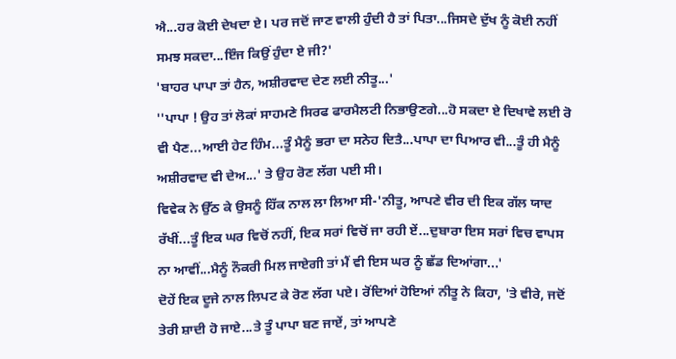ਐ...ਹਰ ਕੋਈ ਦੇਖਦਾ ਏ। ਪਰ ਜਦੋਂ ਜਾਣ ਵਾਲੀ ਹੁੰਦੀ ਹੈ ਤਾਂ ਪਿਤਾ...ਜਿਸਦੇ ਦੁੱਖ ਨੂੰ ਕੋਈ ਨਹੀਂ ਸਮਝ ਸਕਦਾ...ਇੰਜ ਕਿਉਂ ਹੁੰਦਾ ਏ ਜੀ?'
'ਬਾਹਰ ਪਾਪਾ ਤਾਂ ਹੈਨ, ਅਸ਼ੀਰਵਾਦ ਦੇਣ ਲਈ ਨੀਤੂ...'
''ਪਾਪਾ ! ਉਹ ਤਾਂ ਲੋਕਾਂ ਸਾਹਮਣੇ ਸਿਰਫ ਫਾਰਮੈਲਟੀ ਨਿਭਾਉਣਗੇ...ਹੋ ਸਕਦਾ ਏ ਦਿਖਾਵੇ ਲਈ ਰੋ ਵੀ ਪੈਣ...ਆਈ ਹੇਟ ਹਿੰਮ...ਤੂੰ ਮੈਨੂੰ ਭਰਾ ਦਾ ਸਨੇਹ ਦਿਤੈ...ਪਾਪਾ ਦਾ ਪਿਆਰ ਵੀ...ਤੂੰ ਹੀ ਮੈਨੂੰ ਅਸ਼ੀਰਵਾਦ ਵੀ ਦੇਅ...' ਤੇ ਉਹ ਰੋਣ ਲੱਗ ਪਈ ਸੀ।
ਵਿਵੇਕ ਨੇ ਉੱਠ ਕੇ ਉਸਨੂੰ ਹਿੱਕ ਨਾਲ ਲਾ ਲਿਆ ਸੀ-'ਨੀਤੂ, ਆਪਣੇ ਵੀਰ ਦੀ ਇਕ ਗੱਲ ਯਾਦ ਰੱਖੀਂ...ਤੂੰ ਇਕ ਘਰ ਵਿਚੋਂ ਨਹੀਂ, ਇਕ ਸਰਾਂ ਵਿਚੋਂ ਜਾ ਰਹੀ ਏਂ...ਦੁਬਾਰਾ ਇਸ ਸਰਾਂ ਵਿਚ ਵਾਪਸ ਨਾ ਆਵੀਂ...ਮੈਨੂੰ ਨੌਕਰੀ ਮਿਲ ਜਾਏਗੀ ਤਾਂ ਮੈਂ ਵੀ ਇਸ ਘਰ ਨੂੰ ਛੱਡ ਦਿਆਂਗਾ...'
ਦੋਹੇਂ ਇਕ ਦੂਜੇ ਨਾਲ ਲਿਪਟ ਕੇ ਰੋਣ ਲੱਗ ਪਏ। ਰੋਂਦਿਆਂ ਹੋਇਆਂ ਨੀਤੂ ਨੇ ਕਿਹਾ, 'ਤੇ ਵੀਰੇ, ਜਦੋਂ ਤੇਰੀ ਸ਼ਾਦੀ ਹੋ ਜਾਏ...ਤੇ ਤੂੰ ਪਾਪਾ ਬਣ ਜਾਏਂ, ਤਾਂ ਆਪਣੇ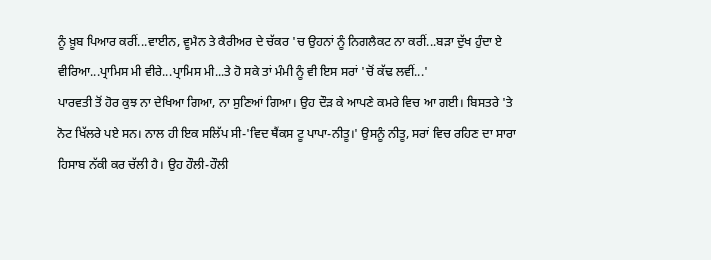ਨੂੰ ਖ਼ੂਬ ਪਿਆਰ ਕਰੀਂ...ਵਾਈਨ, ਵੂਮੈਨ ਤੇ ਕੈਰੀਅਰ ਦੇ ਚੱਕਰ 'ਚ ਉਹਨਾਂ ਨੂੰ ਨਿਗਲੈਕਟ ਨਾ ਕਰੀਂ...ਬੜਾ ਦੁੱਖ ਹੁੰਦਾ ਏ ਵੀਰਿਆ...ਪ੍ਰਾਮਿਸ ਮੀ ਵੀਰੇ...ਪ੍ਰਾਮਿਸ ਮੀ...ਤੇ ਹੋ ਸਕੇ ਤਾਂ ਮੰਮੀ ਨੂੰ ਵੀ ਇਸ ਸਰਾਂ 'ਚੋਂ ਕੱਢ ਲਵੀਂ...'
ਪਾਰਵਤੀ ਤੋਂ ਹੋਰ ਕੁਝ ਨਾ ਦੇਖਿਆ ਗਿਆ, ਨਾ ਸੁਣਿਆਂ ਗਿਆ। ਉਹ ਦੌੜ ਕੇ ਆਪਣੇ ਕਮਰੇ ਵਿਚ ਆ ਗਈ। ਬਿਸਤਰੇ 'ਤੇ ਨੋਟ ਖਿੱਲਰੇ ਪਏ ਸਨ। ਨਾਲ ਹੀ ਇਕ ਸਲਿੱਪ ਸੀ-'ਵਿਦ ਥੈਂਕਸ ਟੂ ਪਾਪਾ-ਨੀਤੂ।' ਉਸਨੂੰ ਨੀਤੂ, ਸਰਾਂ ਵਿਚ ਰਹਿਣ ਦਾ ਸਾਰਾ ਹਿਸਾਬ ਨੱਕੀ ਕਰ ਚੱਲੀ ਹੈ। ਉਹ ਹੌਲੀ-ਹੌਲੀ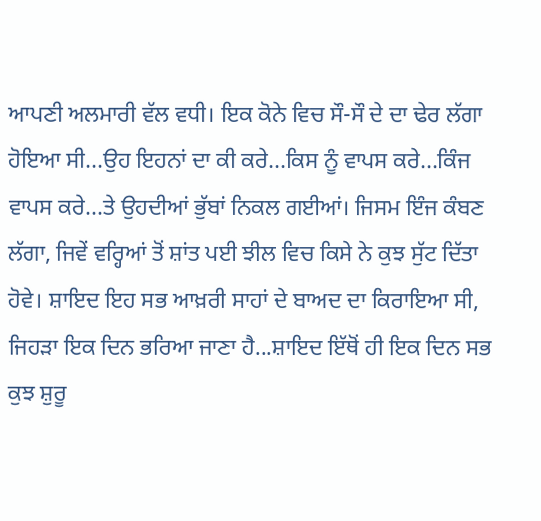ਆਪਣੀ ਅਲਮਾਰੀ ਵੱਲ ਵਧੀ। ਇਕ ਕੋਨੇ ਵਿਚ ਸੌ-ਸੌ ਦੇ ਦਾ ਢੇਰ ਲੱਗਾ ਹੋਇਆ ਸੀ...ਉਹ ਇਹਨਾਂ ਦਾ ਕੀ ਕਰੇ...ਕਿਸ ਨੂੰ ਵਾਪਸ ਕਰੇ...ਕਿੰਜ ਵਾਪਸ ਕਰੇ...ਤੇ ਉਹਦੀਆਂ ਭੁੱਬਾਂ ਨਿਕਲ ਗਈਆਂ। ਜਿਸਮ ਇੰਜ ਕੰਬਣ ਲੱਗਾ, ਜਿਵੇਂ ਵਰ੍ਹਿਆਂ ਤੋਂ ਸ਼ਾਂਤ ਪਈ ਝੀਲ ਵਿਚ ਕਿਸੇ ਨੇ ਕੁਝ ਸੁੱਟ ਦਿੱਤਾ ਹੋਵੇ। ਸ਼ਾਇਦ ਇਹ ਸਭ ਆਖ਼ਰੀ ਸਾਹਾਂ ਦੇ ਬਾਅਦ ਦਾ ਕਿਰਾਇਆ ਸੀ, ਜਿਹੜਾ ਇਕ ਦਿਨ ਭਰਿਆ ਜਾਣਾ ਹੈ...ਸ਼ਾਇਦ ਇੱਥੋਂ ਹੀ ਇਕ ਦਿਨ ਸਭ ਕੁਝ ਸ਼ੁਰੂ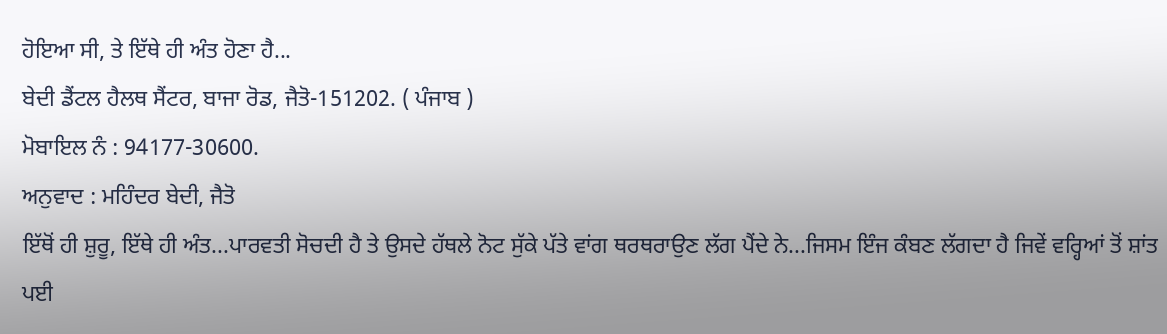ਹੋਇਆ ਸੀ, ਤੇ ਇੱਥੇ ਹੀ ਅੰਤ ਹੋਣਾ ਹੈ...
ਬੇਦੀ ਡੈਂਟਲ ਹੈਲਥ ਸੈਂਟਰ, ਬਾਜਾ ਰੋਡ, ਜੈਤੋ-151202. ( ਪੰਜਾਬ )
ਮੋਬਾਇਲ ਨੰ : 94177-30600.
ਅਨੁਵਾਦ : ਮਹਿੰਦਰ ਬੇਦੀ, ਜੈਤੋ
ਇੱਥੋਂ ਹੀ ਸ਼ੁਰੂ, ਇੱਥੇ ਹੀ ਅੰਤ...ਪਾਰਵਤੀ ਸੋਚਦੀ ਹੈ ਤੇ ਉਸਦੇ ਹੱਥਲੇ ਨੋਟ ਸੁੱਕੇ ਪੱਤੇ ਵਾਂਗ ਥਰਥਰਾਉਣ ਲੱਗ ਪੈਂਦੇ ਨੇ...ਜਿਸਮ ਇੰਜ ਕੰਬਣ ਲੱਗਦਾ ਹੈ ਜਿਵੇਂ ਵਰ੍ਹਿਆਂ ਤੋਂ ਸ਼ਾਂਤ ਪਈ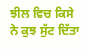ਝੀਲ ਵਿਚ ਕਿਸੇ ਨੇ ਕੁਝ ਸੁੱਟ ਦਿੱਤਾ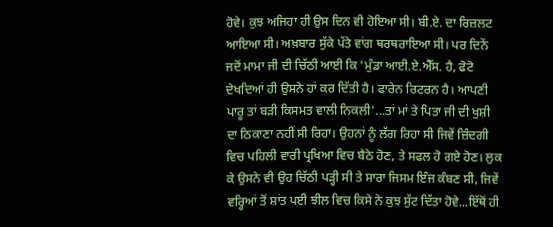ਹੋਵੇ। ਕੁਝ ਅਜਿਹਾ ਹੀ ਉਸ ਦਿਨ ਵੀ ਹੋਇਆ ਸੀ। ਬੀ.ਏ. ਦਾ ਰਿਜ਼ਲਟ ਆਇਆ ਸੀ। ਅਖ਼ਬਾਰ ਸੁੱਕੇ ਪੱਤੇ ਵਾਂਗ ਥਰਥਰਾਇਆ ਸੀ। ਪਰ ਦਿਨੇਂ ਜਦੋਂ ਮਾਮਾ ਜੀ ਦੀ ਚਿੱਠੀ ਆਈ ਕਿ 'ਮੁੰਡਾ ਆਈ.ਏ.ਐੱਸ. ਹੈ, ਫੋਟੋ ਦੇਖਦਿਆਂ ਹੀ ਉਸਨੇ ਹਾਂ ਕਰ ਦਿੱਤੀ ਹੈ। ਫਾਰੇਨ ਰਿਟਰਨ ਹੈ। ਆਪਣੀ ਪਾਰੂ ਤਾਂ ਬੜੀ ਕਿਸਮਤ ਵਾਲੀ ਨਿਕਲੀ'...ਤਾਂ ਮਾਂ ਤੇ ਪਿਤਾ ਜੀ ਦੀ ਖੁਸ਼ੀ ਦਾ ਠਿਕਾਣਾ ਨਹੀਂ ਸੀ ਰਿਹਾ। ਉਹਨਾਂ ਨੂੰ ਲੱਗ ਰਿਹਾ ਸੀ ਜਿਵੇਂ ਜ਼ਿੰਦਗੀ ਵਿਚ ਪਹਿਲੀ ਵਾਰੀ ਪ੍ਰਖਿਆ ਵਿਚ ਬੈਠੇ ਹੋਣ, ਤੇ ਸਫਲ ਹੋ ਗਏ ਹੋਣ। ਲੁਕ ਕੇ ਉਸਨੇ ਵੀ ਉਹ ਚਿੱਠੀ ਪੜ੍ਹੀ ਸੀ ਤੇ ਸਾਰਾ ਜਿਸਮ ਇੰਜ ਕੰਬਣ ਸੀ, ਜਿਵੇਂ ਵਰ੍ਹਿਆਂ ਤੋਂ ਸ਼ਾਂਤ ਪਈ ਝੀਲ ਵਿਚ ਕਿਸੇ ਨੇ ਕੁਝ ਸੁੱਟ ਦਿੱਤਾ ਹੋਵੇ...ਇੱਥੋਂ ਹੀ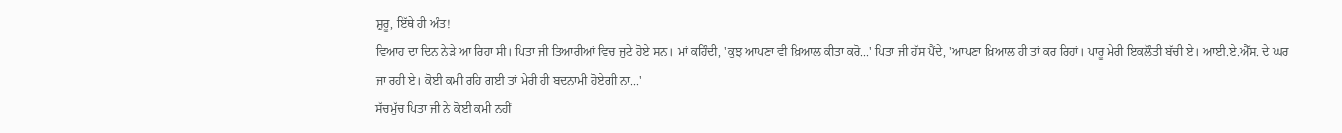ਸ਼ੁਰੂ, ਇੱਥੇ ਹੀ ਅੰਤ!
ਵਿਆਹ ਦਾ ਦਿਨ ਨੇੜੇ ਆ ਰਿਹਾ ਸੀ। ਪਿਤਾ ਜੀ ਤਿਆਰੀਆਂ ਵਿਚ ਜੁਟੇ ਹੋਏ ਸਨ। ਮਾਂ ਕਹਿੰਦੀ, 'ਕੁਝ ਆਪਣਾ ਵੀ ਖ਼ਿਆਲ ਕੀਤਾ ਕਰੋ...' ਪਿਤਾ ਜੀ ਹੱਸ ਪੈਂਦੇ, 'ਆਪਣਾ ਖ਼ਿਆਲ ਹੀ ਤਾਂ ਕਰ ਰਿਹਾਂ। ਪਾਰੂ ਮੇਰੀ ਇਕਲੌਤੀ ਬੱਚੀ ਏ। ਆਈ.ਏ.ਐੱਸ. ਦੇ ਘਰ ਜਾ ਰਹੀ ਏ। ਕੋਈ ਕਮੀ ਰਹਿ ਗਈ ਤਾਂ ਮੇਰੀ ਹੀ ਬਦਨਾਮੀ ਹੋਏਗੀ ਨਾ...'
ਸੱਚਮੁੱਚ ਪਿਤਾ ਜੀ ਨੇ ਕੋਈ ਕਮੀ ਨਹੀਂ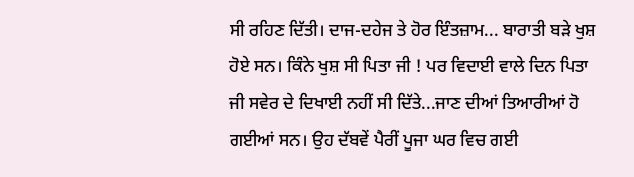ਸੀ ਰਹਿਣ ਦਿੱਤੀ। ਦਾਜ-ਦਹੇਜ ਤੇ ਹੋਰ ਇੰਤਜ਼ਾਮ... ਬਾਰਾਤੀ ਬੜੇ ਖੁਸ਼ ਹੋਏ ਸਨ। ਕਿੰਨੇ ਖੁਸ਼ ਸੀ ਪਿਤਾ ਜੀ ! ਪਰ ਵਿਦਾਈ ਵਾਲੇ ਦਿਨ ਪਿਤਾ ਜੀ ਸਵੇਰ ਦੇ ਦਿਖਾਈ ਨਹੀਂ ਸੀ ਦਿੱਤੇ...ਜਾਣ ਦੀਆਂ ਤਿਆਰੀਆਂ ਹੋ ਗਈਆਂ ਸਨ। ਉਹ ਦੱਬਵੇਂ ਪੈਰੀਂ ਪੂਜਾ ਘਰ ਵਿਚ ਗਈ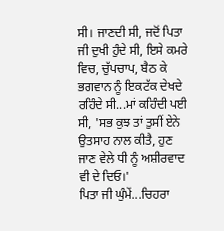ਸੀ। ਜਾਣਦੀ ਸੀ, ਜਦੋਂ ਪਿਤਾ ਜੀ ਦੁਖੀ ਹੁੰਦੇ ਸੀ, ਇਸੇ ਕਮਰੇ ਵਿਚ, ਚੁੱਪਚਾਪ, ਬੈਠ ਕੇ ਭਗਵਾਨ ਨੂੰ ਇਕਟੱਕ ਦੇਖਦੇ ਰਹਿੰਦੇ ਸੀ...ਮਾਂ ਕਹਿੰਦੀ ਪਈ ਸੀ, 'ਸਭ ਕੁਝ ਤਾਂ ਤੁਸੀਂ ਏਨੇ ਉਤਸਾਹ ਨਾਲ ਕੀਤੈ, ਹੁਣ ਜਾਣ ਵੇਲੇ ਧੀ ਨੂੰ ਅਸ਼ੀਰਵਾਦ ਵੀ ਦੇ ਦਿਓ।'
ਪਿਤਾ ਜੀ ਘੁੰਮੇਂ...ਚਿਹਰਾ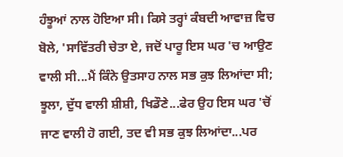ਹੰਝੂਆਂ ਨਾਲ ਹੋਇਆ ਸੀ। ਕਿਸੇ ਤਰ੍ਹਾਂ ਕੰਬਦੀ ਆਵਾਜ਼ ਵਿਚ ਬੋਲੇ, 'ਸਾਵਿੱਤਰੀ ਚੇਤਾ ਏ, ਜਦੋਂ ਪਾਰੂ ਇਸ ਘਰ 'ਚ ਆਉਣ ਵਾਲੀ ਸੀ...ਮੈਂ ਕਿੰਨੇ ਉਤਸਾਹ ਨਾਲ ਸਭ ਕੁਝ ਲਿਆਂਦਾ ਸੀ; ਝੂਲਾ, ਦੁੱਧ ਵਾਲੀ ਸ਼ੀਸ਼ੀ, ਖਿਡੌਣੇ...ਫੇਰ ਉਹ ਇਸ ਘਰ 'ਚੋਂ ਜਾਣ ਵਾਲੀ ਹੋ ਗਈ, ਤਦ ਵੀ ਸਭ ਕੁਝ ਲਿਆਂਦਾ...ਪਰ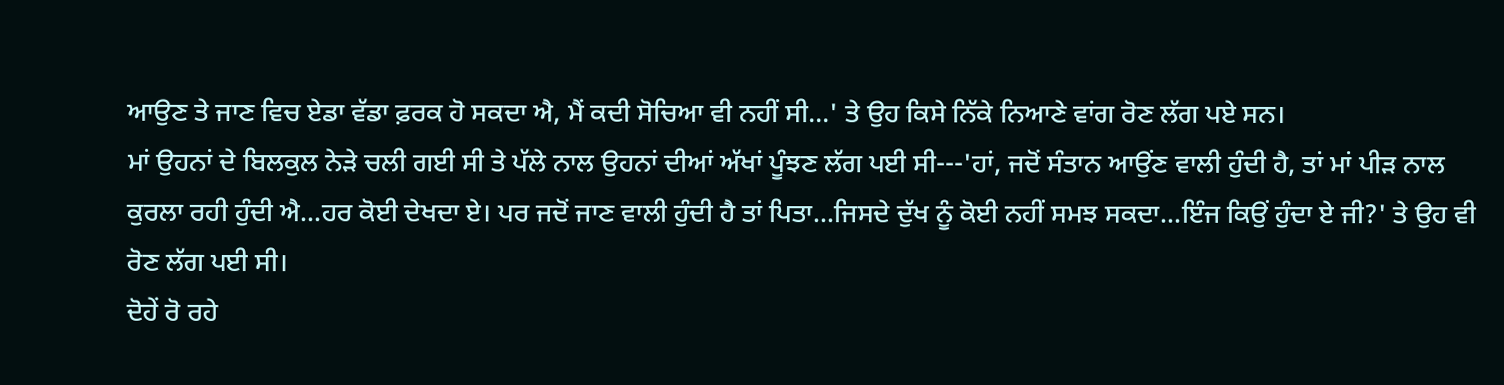ਆਉਣ ਤੇ ਜਾਣ ਵਿਚ ਏਡਾ ਵੱਡਾ ਫ਼ਰਕ ਹੋ ਸਕਦਾ ਐ, ਮੈਂ ਕਦੀ ਸੋਚਿਆ ਵੀ ਨਹੀਂ ਸੀ...' ਤੇ ਉਹ ਕਿਸੇ ਨਿੱਕੇ ਨਿਆਣੇ ਵਾਂਗ ਰੋਣ ਲੱਗ ਪਏ ਸਨ।
ਮਾਂ ਉਹਨਾਂ ਦੇ ਬਿਲਕੁਲ ਨੇੜੇ ਚਲੀ ਗਈ ਸੀ ਤੇ ਪੱਲੇ ਨਾਲ ਉਹਨਾਂ ਦੀਆਂ ਅੱਖਾਂ ਪੂੰਝਣ ਲੱਗ ਪਈ ਸੀ---'ਹਾਂ, ਜਦੋਂ ਸੰਤਾਨ ਆਉਂਣ ਵਾਲੀ ਹੁੰਦੀ ਹੈ, ਤਾਂ ਮਾਂ ਪੀੜ ਨਾਲ ਕੁਰਲਾ ਰਹੀ ਹੁੰਦੀ ਐ...ਹਰ ਕੋਈ ਦੇਖਦਾ ਏ। ਪਰ ਜਦੋਂ ਜਾਣ ਵਾਲੀ ਹੁੰਦੀ ਹੈ ਤਾਂ ਪਿਤਾ...ਜਿਸਦੇ ਦੁੱਖ ਨੂੰ ਕੋਈ ਨਹੀਂ ਸਮਝ ਸਕਦਾ...ਇੰਜ ਕਿਉਂ ਹੁੰਦਾ ਏ ਜੀ?' ਤੇ ਉਹ ਵੀ ਰੋਣ ਲੱਗ ਪਈ ਸੀ।
ਦੋਹੇਂ ਰੋ ਰਹੇ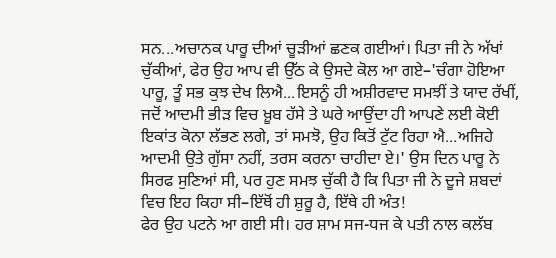ਸਨ...ਅਚਾਨਕ ਪਾਰੂ ਦੀਆਂ ਚੂੜੀਆਂ ਛਣਕ ਗਈਆਂ। ਪਿਤਾ ਜੀ ਨੇ ਅੱਖਾਂ ਚੁੱਕੀਆਂ, ਫੇਰ ਉਹ ਆਪ ਵੀ ਉੱਠ ਕੇ ਉਸਦੇ ਕੋਲ ਆ ਗਏ–'ਚੰਗਾ ਹੋਇਆ ਪਾਰੂ, ਤੂੰ ਸਭ ਕੁਝ ਦੇਖ ਲਿਐ...ਇਸਨੂੰ ਹੀ ਅਸ਼ੀਰਵਾਦ ਸਮਝੀਂ ਤੇ ਯਾਦ ਰੱਖੀਂ, ਜਦੋਂ ਆਦਮੀ ਭੀੜ ਵਿਚ ਖ਼ੂਬ ਹੱਸੇ ਤੇ ਘਰੇ ਆਉਂਦਾ ਹੀ ਆਪਣੇ ਲਈ ਕੋਈ ਇਕਾਂਤ ਕੋਨਾ ਲੱਭਣ ਲਗੇ, ਤਾਂ ਸਮਝੋ, ਉਹ ਕਿਤੋਂ ਟੁੱਟ ਰਿਹਾ ਐ...ਅਜਿਹੇ ਆਦਮੀ ਉਤੇ ਗੁੱਸਾ ਨਹੀਂ, ਤਰਸ ਕਰਨਾ ਚਾਹੀਦਾ ਏ।' ਉਸ ਦਿਨ ਪਾਰੂ ਨੇ ਸਿਰਫ ਸੁਣਿਆਂ ਸੀ, ਪਰ ਹੁਣ ਸਮਝ ਚੁੱਕੀ ਹੈ ਕਿ ਪਿਤਾ ਜੀ ਨੇ ਦੂਜੇ ਸ਼ਬਦਾਂ ਵਿਚ ਇਹ ਕਿਹਾ ਸੀ–ਇੱਥੋਂ ਹੀ ਸ਼ੁਰੂ ਹੈ, ਇੱਥੇ ਹੀ ਅੰਤ!
ਫੇਰ ਉਹ ਪਟਨੇ ਆ ਗਈ ਸੀ। ਹਰ ਸ਼ਾਮ ਸਜ-ਧਜ ਕੇ ਪਤੀ ਨਾਲ ਕਲੱਬ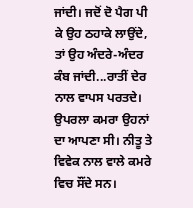ਜਾਂਦੀ। ਜਦੋਂ ਦੋ ਪੈਗ ਪੀ ਕੇ ਉਹ ਠਹਾਕੇ ਲਾਉਂਦੇ, ਤਾਂ ਉਹ ਅੰਦਰੇ-ਅੰਦਰ ਕੰਬ ਜਾਂਦੀ...ਰਾਤੀਂ ਦੇਰ ਨਾਲ ਵਾਪਸ ਪਰਤਦੇ। ਉਪਰਲਾ ਕਮਰਾ ਉਹਨਾਂ ਦਾ ਆਪਣਾ ਸੀ। ਨੀਤੂ ਤੇ ਵਿਵੇਕ ਨਾਲ ਵਾਲੇ ਕਮਰੇ ਵਿਚ ਸੌਂਦੇ ਸਨ।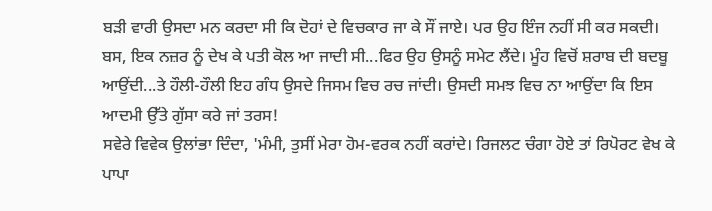ਬੜੀ ਵਾਰੀ ਉਸਦਾ ਮਨ ਕਰਦਾ ਸੀ ਕਿ ਦੋਹਾਂ ਦੇ ਵਿਚਕਾਰ ਜਾ ਕੇ ਸੌਂ ਜਾਏ। ਪਰ ਉਹ ਇੰਜ ਨਹੀਂ ਸੀ ਕਰ ਸਕਦੀ। ਬਸ, ਇਕ ਨਜ਼ਰ ਨੂੰ ਦੇਖ ਕੇ ਪਤੀ ਕੋਲ ਆ ਜਾਦੀ ਸੀ...ਫਿਰ ਉਹ ਉਸਨੂੰ ਸਮੇਟ ਲੈਂਦੇ। ਮੂੰਹ ਵਿਚੋਂ ਸ਼ਰਾਬ ਦੀ ਬਦਬੂ ਆਉਂਦੀ...ਤੇ ਹੌਲੀ-ਹੌਲੀ ਇਹ ਗੰਧ ਉਸਦੇ ਜਿਸਮ ਵਿਚ ਰਚ ਜਾਂਦੀ। ਉਸਦੀ ਸਮਝ ਵਿਚ ਨਾ ਆਉਂਦਾ ਕਿ ਇਸ ਆਦਮੀ ਉੱਤੇ ਗੁੱਸਾ ਕਰੇ ਜਾਂ ਤਰਸ!
ਸਵੇਰੇ ਵਿਵੇਕ ਉਲਾਂਭਾ ਦਿੰਦਾ, 'ਮੰਮੀ, ਤੁਸੀਂ ਮੇਰਾ ਹੋਮ-ਵਰਕ ਨਹੀਂ ਕਰਾਂਦੇ। ਰਿਜਲਟ ਚੰਗਾ ਹੋਏ ਤਾਂ ਰਿਪੋਰਟ ਵੇਖ ਕੇ ਪਾਪਾ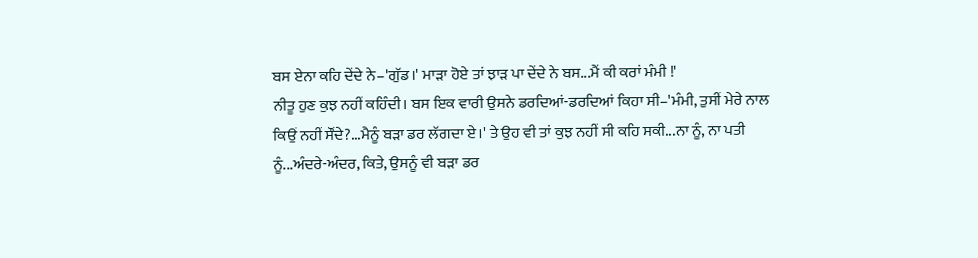ਬਸ ਏਨਾ ਕਹਿ ਦੇਂਦੇ ਨੇ–'ਗੁੱਡ।' ਮਾੜਾ ਹੋਏ ਤਾਂ ਝਾੜ ਪਾ ਦੇਂਦੇ ਨੇ ਬਸ...ਮੈਂ ਕੀ ਕਰਾਂ ਮੰਮੀ !'
ਨੀਤੂ ਹੁਣ ਕੁਝ ਨਹੀਂ ਕਹਿੰਦੀ। ਬਸ ਇਕ ਵਾਰੀ ਉਸਨੇ ਡਰਦਿਆਂ-ਡਰਦਿਆਂ ਕਿਹਾ ਸੀ–'ਮੰਮੀ, ਤੁਸੀਂ ਮੇਰੇ ਨਾਲ ਕਿਉਂ ਨਹੀਂ ਸੌਂਦੇ?...ਮੈਨੂੰ ਬੜਾ ਡਰ ਲੱਗਦਾ ਏ।' ਤੇ ਉਹ ਵੀ ਤਾਂ ਕੁਝ ਨਹੀਂ ਸੀ ਕਹਿ ਸਕੀ...ਨਾ ਨੂੰ, ਨਾ ਪਤੀ ਨੂੰ...ਅੰਦਰੇ-ਅੰਦਰ, ਕਿਤੇ, ਉਸਨੂੰ ਵੀ ਬੜਾ ਡਰ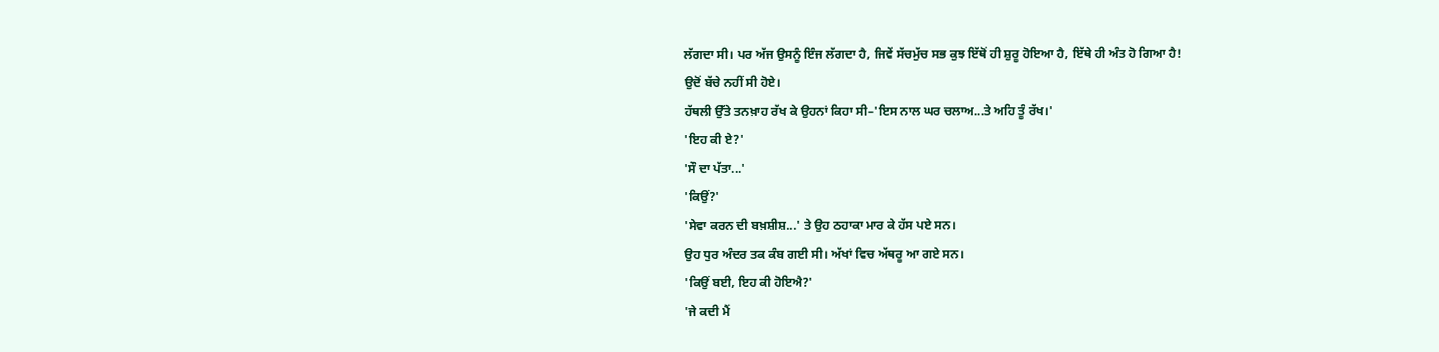ਲੱਗਦਾ ਸੀ। ਪਰ ਅੱਜ ਉਸਨੂੰ ਇੰਜ ਲੱਗਦਾ ਹੈ, ਜਿਵੇਂ ਸੱਚਮੁੱਚ ਸਭ ਕੁਝ ਇੱਥੋਂ ਹੀ ਸ਼ੁਰੂ ਹੋਇਆ ਹੈ, ਇੱਥੇ ਹੀ ਅੰਤ ਹੋ ਗਿਆ ਹੈ!
ਉਦੋਂ ਬੱਚੇ ਨਹੀਂ ਸੀ ਹੋਏ।
ਹੱਥਲੀ ਉੱਤੇ ਤਨਖ਼ਾਹ ਰੱਖ ਕੇ ਉਹਨਾਂ ਕਿਹਾ ਸੀ–'ਇਸ ਨਾਲ ਘਰ ਚਲਾਅ...ਤੇ ਅਹਿ ਤੂੰ ਰੱਖ।'
'ਇਹ ਕੀ ਏ?'
'ਸੌ ਦਾ ਪੱਤਾ...'
'ਕਿਉਂ?'
'ਸੇਵਾ ਕਰਨ ਦੀ ਬਖ਼ਸ਼ੀਸ਼...' ਤੇ ਉਹ ਠਹਾਕਾ ਮਾਰ ਕੇ ਹੱਸ ਪਏ ਸਨ।
ਉਹ ਧੁਰ ਅੰਦਰ ਤਕ ਕੰਬ ਗਈ ਸੀ। ਅੱਖਾਂ ਵਿਚ ਅੱਥਰੂ ਆ ਗਏ ਸਨ।
'ਕਿਉਂ ਬਈ, ਇਹ ਕੀ ਹੋਇਐ?'
'ਜੇ ਕਦੀ ਮੈਂ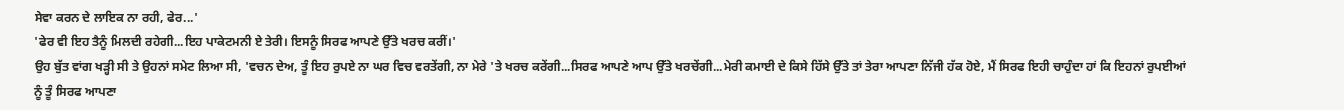ਸੇਵਾ ਕਰਨ ਦੇ ਲਾਇਕ ਨਾ ਰਹੀ, ਫੇਰ...'
'ਫੇਰ ਵੀ ਇਹ ਤੈਨੂੰ ਮਿਲਦੀ ਰਹੇਗੀ...ਇਹ ਪਾਕੇਟਮਨੀ ਏ ਤੇਰੀ। ਇਸਨੂੰ ਸਿਰਫ ਆਪਣੇ ਉੱਤੇ ਖਰਚ ਕਰੀਂ।'
ਉਹ ਬੁੱਤ ਵਾਂਗ ਖੜ੍ਹੀ ਸੀ ਤੇ ਉਹਨਾਂ ਸਮੇਟ ਲਿਆ ਸੀ, 'ਵਚਨ ਦੇਅ, ਤੂੰ ਇਹ ਰੁਪਏ ਨਾ ਘਰ ਵਿਚ ਵਰਤੇਂਗੀ, ਨਾ ਮੇਰੇ 'ਤੇ ਖਰਚ ਕਰੇਂਗੀ...ਸਿਰਫ ਆਪਣੇ ਆਪ ਉੱਤੇ ਖਰਚੇਂਗੀ...ਮੇਰੀ ਕਮਾਈ ਦੇ ਕਿਸੇ ਹਿੱਸੇ ਉੱਤੇ ਤਾਂ ਤੇਰਾ ਆਪਣਾ ਨਿੱਜੀ ਹੱਕ ਹੋਏ, ਮੈਂ ਸਿਰਫ ਇਹੀ ਚਾਹੁੰਦਾ ਹਾਂ ਕਿ ਇਹਨਾਂ ਰੁਪਈਆਂ ਨੂੰ ਤੂੰ ਸਿਰਫ ਆਪਣਾ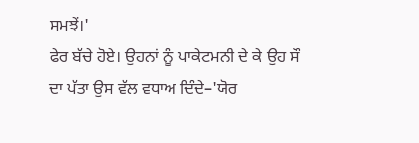ਸਮਝੇਂ।'
ਫੇਰ ਬੱਚੇ ਹੋਏ। ਉਹਨਾਂ ਨੂੰ ਪਾਕੇਟਮਨੀ ਦੇ ਕੇ ਉਹ ਸੌ ਦਾ ਪੱਤਾ ਉਸ ਵੱਲ ਵਧਾਅ ਦਿੰਦੇ–'ਯੋਰ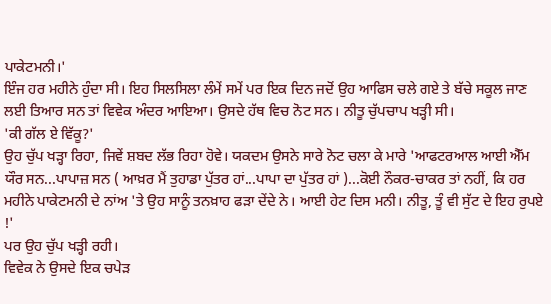ਪਾਕੇਟਮਨੀ।'
ਇੰਜ ਹਰ ਮਹੀਨੇ ਹੁੰਦਾ ਸੀ। ਇਹ ਸਿਲਸਿਲਾ ਲੰਮੇਂ ਸਮੇਂ ਪਰ ਇਕ ਦਿਨ ਜਦੋਂ ਉਹ ਆਫਿਸ ਚਲੇ ਗਏ ਤੇ ਬੱਚੇ ਸਕੂਲ ਜਾਣ ਲਈ ਤਿਆਰ ਸਨ ਤਾਂ ਵਿਵੇਕ ਅੰਦਰ ਆਇਆ। ਉਸਦੇ ਹੱਥ ਵਿਚ ਨੋਟ ਸਨ। ਨੀਤੂ ਚੁੱਪਚਾਪ ਖੜ੍ਹੀ ਸੀ।
'ਕੀ ਗੱਲ ਏ ਵਿੱਕੂ?'
ਉਹ ਚੁੱਪ ਖੜ੍ਹਾ ਰਿਹਾ, ਜਿਵੇਂ ਸ਼ਬਦ ਲੱਭ ਰਿਹਾ ਹੋਵੇ। ਯਕਦਮ ਉਸਨੇ ਸਾਰੇ ਨੋਟ ਚਲਾ ਕੇ ਮਾਰੇ 'ਆਫਟਰਆਲ ਆਈ ਐੱਮ ਯੌਰ ਸਨ...ਪਾਪਾਜ਼ ਸਨ ( ਆਖ਼ਰ ਮੈਂ ਤੁਹਾਡਾ ਪੁੱਤਰ ਹਾਂ...ਪਾਪਾ ਦਾ ਪੁੱਤਰ ਹਾਂ )...ਕੋਈ ਨੌਕਰ-ਚਾਕਰ ਤਾਂ ਨਹੀਂ, ਕਿ ਹਰ ਮਹੀਨੇ ਪਾਕੇਟਮਨੀ ਦੇ ਨਾਂਅ 'ਤੇ ਉਹ ਸਾਨੂੰ ਤਨਖ਼ਾਹ ਫੜਾ ਦੇਂਦੇ ਨੇ। ਆਈ ਹੇਟ ਦਿਸ ਮਨੀ। ਨੀਤੂ, ਤੂੰ ਵੀ ਸੁੱਟ ਦੇ ਇਹ ਰੁਪਏ !'
ਪਰ ਉਹ ਚੁੱਪ ਖੜ੍ਹੀ ਰਹੀ।
ਵਿਵੇਕ ਨੇ ਉਸਦੇ ਇਕ ਚਪੇੜ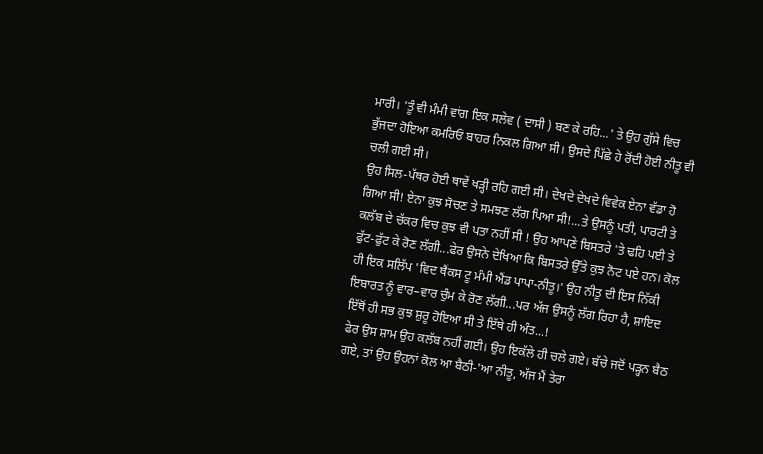ਮਾਰੀ। 'ਤੂੰ ਵੀ ਮੰਮੀ ਵਾਂਗ ਇਕ ਸਲੇਵ ( ਦਾਸੀ ) ਬਣ ਕੇ ਰਹਿ...' ਤੇ ਉਹ ਗੁੱਸੇ ਵਿਚ ਭੁੱਜਦਾ ਹੋਇਆ ਕਮਰਿਓਂ ਬਾਹਰ ਨਿਕਲ ਗਿਆ ਸੀ। ਉਸਦੇ ਪਿੱਛੇ ਹੇ ਰੋਂਦੀ ਹੋਈ ਨੀਤੂ ਵੀ ਚਲੀ ਗਈ ਸੀ।
ਉਹ ਸਿਲ-ਪੱਥਰ ਹੋਈ ਥਾਵੇਂ ਖੜ੍ਹੀ ਰਹਿ ਗਈ ਸੀ। ਦੇਖਦੇ ਦੇਖਦੇ ਵਿਵੇਕ ਏਨਾ ਵੱਡਾ ਹੋ ਗਿਆ ਸੀ! ਏਨਾ ਕੁਝ ਸੋਚਣ ਤੇ ਸਮਝਣ ਲੱਗ ਪਿਆ ਸੀ!...ਤੇ ਉਸਨੂੰ ਪਤੀ, ਪਾਰਟੀ ਤੇ ਕਲੱਬ ਦੇ ਚੱਕਰ ਵਿਚ ਕੁਝ ਵੀ ਪਤਾ ਨਹੀਂ ਸੀ ! ਉਹ ਆਪਣੇ ਬਿਸਤਰੇ 'ਤੇ ਢਹਿ ਪਈ ਤੇ ਫੁੱਟ-ਫੁੱਟ ਕੇ ਰੋਣ ਲੱਗੀ...ਫੇਰ ਉਸਨੇ ਦੇਖਿਆ ਕਿ ਬਿਸਤਰੇ ਉੱਤੇ ਕੁਝ ਨੋਟ ਪਏ ਹਨ। ਕੋਲ ਹੀ ਇਕ ਸਲਿੱਪ 'ਵਿਦ ਥੈਂਕਸ ਟੂ ਮੰਮੀ ਐਂਡ ਪਾਪਾ-ਨੀਤੂ।' ਉਹ ਨੀਤੂ ਦੀ ਇਸ ਨਿੱਕੀ ਇਬਾਰਤ ਨੂੰ ਵਾਰ–ਵਾਰ ਚੁੰਮ ਕੇ ਰੋਣ ਲੱਗੀ...ਪਰ ਅੱਜ ਉਸਨੂੰ ਲੱਗ ਰਿਹਾ ਹੈ, ਸ਼ਾਇਦ ਇੱਥੋਂ ਹੀ ਸਭ ਕੁਝ ਸ਼ੁਰੂ ਹੋਇਆ ਸੀ ਤੇ ਇੱਥੇ ਹੀ ਅੰਤ...!
ਫੇਰ ਉਸ ਸ਼ਾਮ ਉਹ ਕਲੱਬ ਨਹੀਂ ਗਈ। ਉਹ ਇਕੱਲੇ ਹੀ ਚਲੇ ਗਏ। ਬੱਚੇ ਜਦੋਂ ਪੜ੍ਹਨ ਬੈਠ ਗਏ, ਤਾਂ ਉਹ ਉਹਨਾਂ ਕੋਲ ਆ ਬੈਠੀ-'ਆ ਨੀਤੂ, ਅੱਜ ਮੈਂ ਤੇਰਾ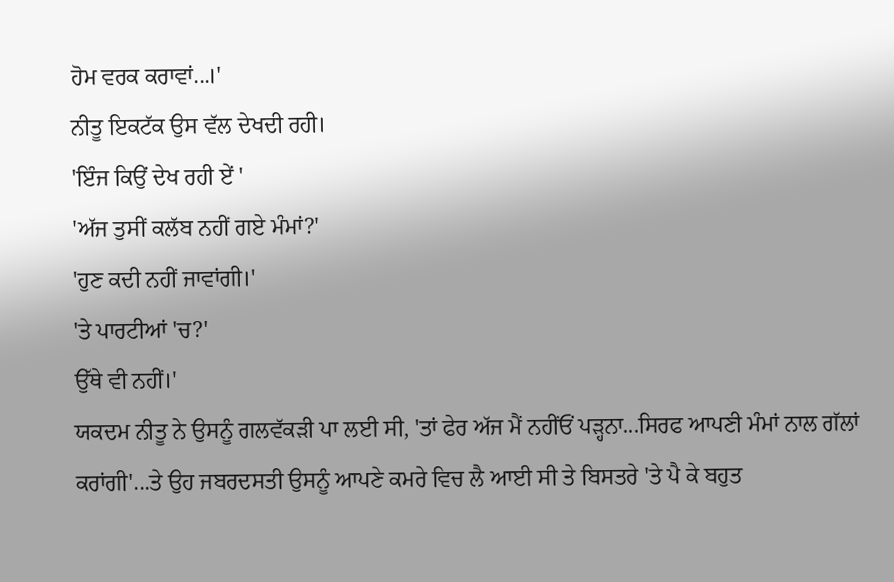ਹੋਮ ਵਰਕ ਕਰਾਵਾਂ...।'
ਨੀਤੂ ਇਕਟੱਕ ਉਸ ਵੱਲ ਦੇਖਦੀ ਰਹੀ।
'ਇੰਜ ਕਿਉਂ ਦੇਖ ਰਹੀ ਏਂ '
'ਅੱਜ ਤੁਸੀਂ ਕਲੱਬ ਨਹੀਂ ਗਏ ਮੰਮਾਂ?'
'ਹੁਣ ਕਦੀ ਨਹੀਂ ਜਾਵਾਂਗੀ।'
'ਤੇ ਪਾਰਟੀਆਂ 'ਚ?'
ਉੱਥੇ ਵੀ ਨਹੀਂ।'
ਯਕਦਮ ਨੀਤੂ ਨੇ ਉਸਨੂੰ ਗਲਵੱਕੜੀ ਪਾ ਲਈ ਸੀ, 'ਤਾਂ ਫੇਰ ਅੱਜ ਮੈਂ ਨਹੀਂਓਂ ਪੜ੍ਹਨਾ...ਸਿਰਫ ਆਪਣੀ ਮੰਮਾਂ ਨਾਲ ਗੱਲਾਂ ਕਰਾਂਗੀ'...ਤੇ ਉਹ ਜਬਰਦਸਤੀ ਉਸਨੂੰ ਆਪਣੇ ਕਮਰੇ ਵਿਚ ਲੈ ਆਈ ਸੀ ਤੇ ਬਿਸਤਰੇ 'ਤੇ ਪੈ ਕੇ ਬਹੁਤ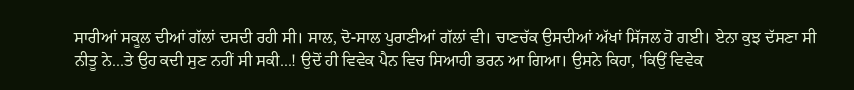ਸਾਰੀਆਂ ਸਕੂਲ ਦੀਆਂ ਗੱਲਾਂ ਦਸਦੀ ਰਹੀ ਸੀ। ਸਾਲ, ਦੋ-ਸਾਲ ਪੁਰਾਣੀਆਂ ਗੱਲਾਂ ਵੀ। ਚਾਣਚੱਕ ਉਸਦੀਆਂ ਅੱਖਾਂ ਸਿੱਜਲ ਹੋ ਗਈ। ਏਨਾ ਕੁਝ ਦੱਸਣਾ ਸੀ ਨੀਤੂ ਨੇ...ਤੇ ਉਹ ਕਦੀ ਸੁਣ ਨਹੀਂ ਸੀ ਸਕੀ...! ਉਦੋਂ ਹੀ ਵਿਵੇਕ ਪੈਨ ਵਿਚ ਸਿਆਹੀ ਭਰਨ ਆ ਗਿਆ। ਉਸਨੇ ਕਿਹਾ, 'ਕਿਉਂ ਵਿਵੇਕ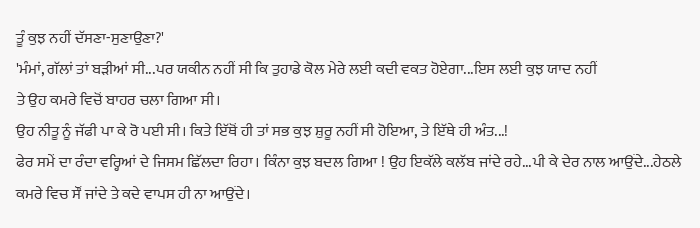ਤੂੰ ਕੁਝ ਨਹੀਂ ਦੱਸਣਾ-ਸੁਣਾਉਣਾ?'
'ਮੰਮਾਂ, ਗੱਲਾਂ ਤਾਂ ਬੜੀਆਂ ਸੀ...ਪਰ ਯਕੀਨ ਨਹੀਂ ਸੀ ਕਿ ਤੁਹਾਡੇ ਕੋਲ ਮੇਰੇ ਲਈ ਕਦੀ ਵਕਤ ਹੋਏਗਾ...ਇਸ ਲਈ ਕੁਝ ਯਾਦ ਨਹੀਂ
ਤੇ ਉਹ ਕਮਰੇ ਵਿਚੋਂ ਬਾਹਰ ਚਲਾ ਗਿਆ ਸੀ।
ਉਹ ਨੀਤੂ ਨੂੰ ਜੱਫੀ ਪਾ ਕੇ ਰੋ ਪਈ ਸੀ। ਕਿਤੇ ਇੱਥੋਂ ਹੀ ਤਾਂ ਸਭ ਕੁਝ ਸ਼ੁਰੂ ਨਹੀਂ ਸੀ ਹੋਇਆ, ਤੇ ਇੱਥੇ ਹੀ ਅੰਤ...!
ਫੇਰ ਸਮੇਂ ਦਾ ਰੰਦਾ ਵਰ੍ਹਿਆਂ ਦੇ ਜਿਸਮ ਛਿੱਲਦਾ ਰਿਹਾ। ਕਿੰਨਾ ਕੁਝ ਬਦਲ ਗਿਆ ! ਉਹ ਇਕੱਲੇ ਕਲੱਬ ਜਾਂਦੇ ਰਹੇ...ਪੀ ਕੇ ਦੇਰ ਨਾਲ ਆਉਂਦੇ...ਹੇਠਲੇ ਕਮਰੇ ਵਿਚ ਸੌਂ ਜਾਂਦੇ ਤੇ ਕਦੇ ਵਾਪਸ ਹੀ ਨਾ ਆਉਂਦੇ।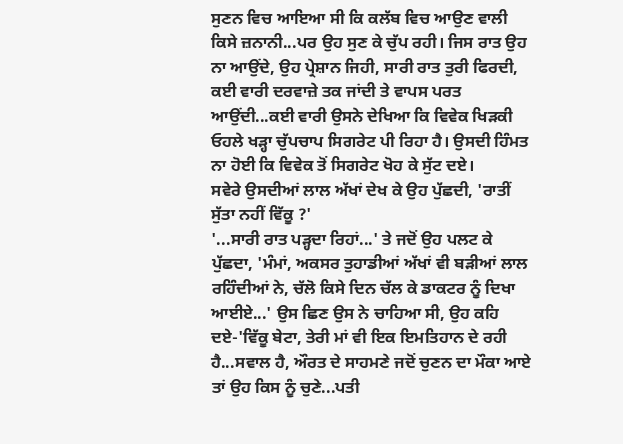ਸੁਣਨ ਵਿਚ ਆਇਆ ਸੀ ਕਿ ਕਲੱਬ ਵਿਚ ਆਉਣ ਵਾਲੀ ਕਿਸੇ ਜ਼ਨਾਨੀ...ਪਰ ਉਹ ਸੁਣ ਕੇ ਚੁੱਪ ਰਹੀ। ਜਿਸ ਰਾਤ ਉਹ ਨਾ ਆਉਂਦੇ, ਉਹ ਪ੍ਰੇਸ਼ਾਨ ਜਿਹੀ, ਸਾਰੀ ਰਾਤ ਤੁਰੀ ਫਿਰਦੀ, ਕਈ ਵਾਰੀ ਦਰਵਾਜ਼ੇ ਤਕ ਜਾਂਦੀ ਤੇ ਵਾਪਸ ਪਰਤ ਆਉਂਦੀ...ਕਈ ਵਾਰੀ ਉਸਨੇ ਦੇਖਿਆ ਕਿ ਵਿਵੇਕ ਖਿੜਕੀ ਓਹਲੇ ਖੜ੍ਹਾ ਚੁੱਪਚਾਪ ਸਿਗਰੇਟ ਪੀ ਰਿਹਾ ਹੈ। ਉਸਦੀ ਹਿੰਮਤ ਨਾ ਹੋਈ ਕਿ ਵਿਵੇਕ ਤੋਂ ਸਿਗਰੇਟ ਖੋਹ ਕੇ ਸੁੱਟ ਦਏ।
ਸਵੇਰੇ ਉਸਦੀਆਂ ਲਾਲ ਅੱਖਾਂ ਦੇਖ ਕੇ ਉਹ ਪੁੱਛਦੀ, 'ਰਾਤੀਂ ਸੁੱਤਾ ਨਹੀਂ ਵਿੱਕੂ ?'
'...ਸਾਰੀ ਰਾਤ ਪੜ੍ਹਦਾ ਰਿਹਾਂ...' ਤੇ ਜਦੋਂ ਉਹ ਪਲਟ ਕੇ ਪੁੱਛਦਾ, 'ਮੰਮਾਂ, ਅਕਸਰ ਤੁਹਾਡੀਆਂ ਅੱਖਾਂ ਵੀ ਬੜੀਆਂ ਲਾਲ ਰਹਿੰਦੀਆਂ ਨੇ, ਚੱਲੋ ਕਿਸੇ ਦਿਨ ਚੱਲ ਕੇ ਡਾਕਟਰ ਨੂੰ ਦਿਖਾ ਆਈਏ...' ਉਸ ਛਿਣ ਉਸ ਨੇ ਚਾਹਿਆ ਸੀ, ਉਹ ਕਹਿ ਦਏ-'ਵਿੱਕੂ ਬੇਟਾ, ਤੇਰੀ ਮਾਂ ਵੀ ਇਕ ਇਮਤਿਹਾਨ ਦੇ ਰਹੀ ਹੈ...ਸਵਾਲ ਹੈ, ਔਰਤ ਦੇ ਸਾਹਮਣੇ ਜਦੋਂ ਚੁਣਨ ਦਾ ਮੌਕਾ ਆਏ ਤਾਂ ਉਹ ਕਿਸ ਨੂੰ ਚੁਣੇ...ਪਤੀ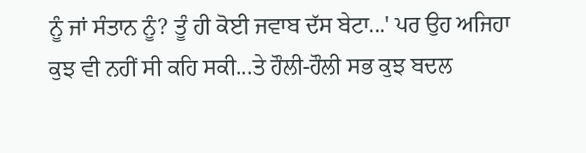ਨੂੰ ਜਾਂ ਸੰਤਾਨ ਨੂੰ? ਤੂੰ ਹੀ ਕੋਈ ਜਵਾਬ ਦੱਸ ਬੇਟਾ...' ਪਰ ਉਹ ਅਜਿਹਾ ਕੁਝ ਵੀ ਨਹੀਂ ਸੀ ਕਹਿ ਸਕੀ...ਤੇ ਹੌਲੀ-ਹੌਲੀ ਸਭ ਕੁਝ ਬਦਲ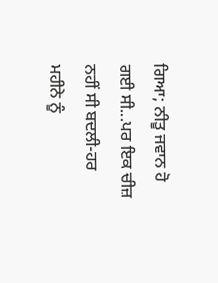ਗਿਆ; ਨੀਤੂ ਜਵਾਨ ਹੋ ਗਈ ਸੀ...ਪਰ ਇਕ ਚੀਜ਼ ਨਹੀਂ ਸੀ ਬਦਲੀ-ਹਰ ਮਹੀਨੇ ਨੂੰ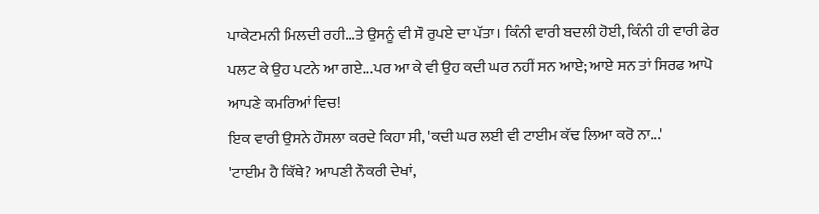ਪਾਕੇਟਮਨੀ ਮਿਲਦੀ ਰਹੀ...ਤੇ ਉਸਨੂੰ ਵੀ ਸੌ ਰੁਪਏ ਦਾ ਪੱਤਾ। ਕਿੰਨੀ ਵਾਰੀ ਬਦਲੀ ਹੋਈ, ਕਿੰਨੀ ਹੀ ਵਾਰੀ ਫੇਰ ਪਲਟ ਕੇ ਉਹ ਪਟਨੇ ਆ ਗਏ...ਪਰ ਆ ਕੇ ਵੀ ਉਹ ਕਦੀ ਘਰ ਨਹੀਂ ਸਨ ਆਏ; ਆਏ ਸਨ ਤਾਂ ਸਿਰਫ ਆਪੋ ਆਪਣੇ ਕਮਰਿਆਂ ਵਿਚ!
ਇਕ ਵਾਰੀ ਉਸਨੇ ਹੌਸਲਾ ਕਰਦੇ ਕਿਹਾ ਸੀ, 'ਕਦੀ ਘਰ ਲਈ ਵੀ ਟਾਈਮ ਕੱਢ ਲਿਆ ਕਰੋ ਨਾ...'
'ਟਾਈਮ ਹੈ ਕਿੱਥੇ? ਆਪਣੀ ਨੌਕਰੀ ਦੇਖਾਂ,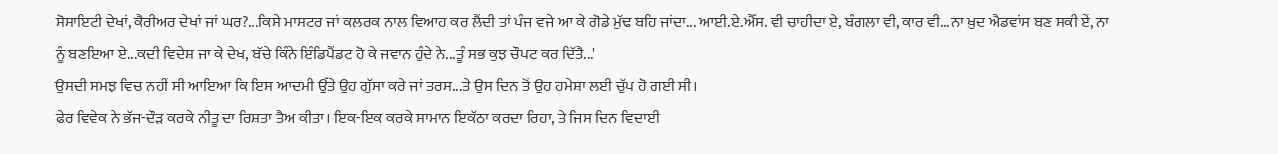ਸੋਸਾਇਟੀ ਦੇਖਾਂ, ਕੈਰੀਅਰ ਦੇਖਾਂ ਜਾਂ ਘਰ?...ਕਿਸੇ ਮਾਸਟਰ ਜਾਂ ਕਲਰਕ ਨਾਲ ਵਿਆਹ ਕਰ ਲੈਂਦੀ ਤਾਂ ਪੰਜ ਵਜੇ ਆ ਕੇ ਗੋਡੇ ਮੁੱਢ ਬਹਿ ਜਾਂਦਾ... ਆਈ.ਏ.ਐੱਸ. ਵੀ ਚਾਹੀਦਾ ਏ, ਬੰਗਲਾ ਵੀ, ਕਾਰ ਵੀ...ਨਾ ਖ਼ੁਦ ਐਡਵਾਂਸ ਬਣ ਸਕੀ ਏਂ, ਨਾ ਨੂੰ ਬਣਇਆ ਏ...ਕਦੀ ਵਿਦੇਸ਼ ਜਾ ਕੇ ਦੇਖ, ਬੱਚੇ ਕਿੰਨੇ ਇੰਡਿਪੈਂਡਟ ਹੋ ਕੇ ਜਵਾਨ ਹੁੰਦੇ ਨੇ...ਤੂੰ ਸਭ ਕੁਝ ਚੌਪਟ ਕਰ ਦਿੱਤੈ...'
ਉਸਦੀ ਸਮਝ ਵਿਚ ਨਹੀਂ ਸੀ ਆਇਆ ਕਿ ਇਸ ਆਦਮੀ ਉੱਤੇ ਉਹ ਗੁੱਸਾ ਕਰੇ ਜਾਂ ਤਰਸ...ਤੇ ਉਸ ਦਿਨ ਤੋਂ ਉਹ ਹਮੇਸ਼ਾ ਲਈ ਚੁੱਪ ਹੋ ਗਈ ਸੀ।
ਫੇਰ ਵਿਵੇਕ ਨੇ ਭੱਜ-ਦੌੜ ਕਰਕੇ ਨੀਤੂ ਦਾ ਰਿਸ਼ਤਾ ਤੈਅ ਕੀਤਾ। ਇਕ-ਇਕ ਕਰਕੇ ਸਾਮਾਨ ਇਕੱਠਾ ਕਰਦਾ ਰਿਹਾ, ਤੇ ਜਿਸ ਦਿਨ ਵਿਦਾਈ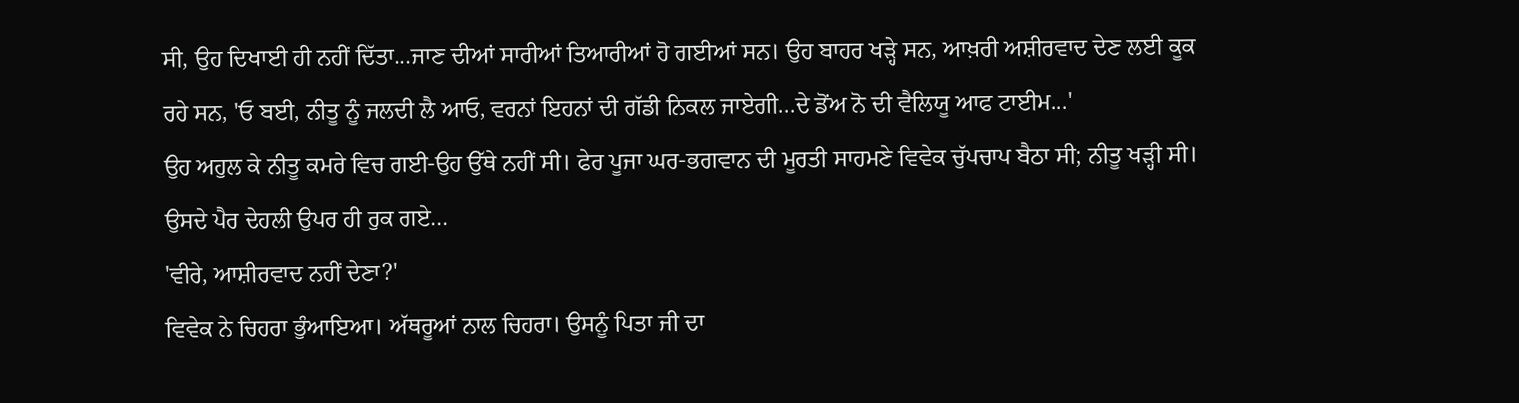ਸੀ, ਉਹ ਦਿਖਾਈ ਹੀ ਨਹੀਂ ਦਿੱਤਾ...ਜਾਣ ਦੀਆਂ ਸਾਰੀਆਂ ਤਿਆਰੀਆਂ ਹੋ ਗਈਆਂ ਸਨ। ਉਹ ਬਾਹਰ ਖੜ੍ਹੇ ਸਨ, ਆਖ਼ਰੀ ਅਸ਼ੀਰਵਾਦ ਦੇਣ ਲਈ ਕੂਕ ਰਹੇ ਸਨ, 'ਓ ਬਈ, ਨੀਤੂ ਨੂੰ ਜਲਦੀ ਲੈ ਆਓ, ਵਰਨਾਂ ਇਹਨਾਂ ਦੀ ਗੱਡੀ ਨਿਕਲ ਜਾਏਗੀ...ਦੇ ਡੋਂਅ ਨੋ ਦੀ ਵੈਲਿਯੂ ਆਫ ਟਾਈਮ...'
ਉਹ ਅਹੁਲ ਕੇ ਨੀਤੂ ਕਮਰੇ ਵਿਚ ਗਈ-ਉਹ ਉੱਥੇ ਨਹੀਂ ਸੀ। ਫੇਰ ਪੂਜਾ ਘਰ-ਭਗਵਾਨ ਦੀ ਮੂਰਤੀ ਸਾਹਮਣੇ ਵਿਵੇਕ ਚੁੱਪਚਾਪ ਬੈਠਾ ਸੀ; ਨੀਤੂ ਖੜ੍ਹੀ ਸੀ। ਉਸਦੇ ਪੈਰ ਦੇਹਲੀ ਉਪਰ ਹੀ ਰੁਕ ਗਏ...
'ਵੀਰੇ, ਆਸ਼ੀਰਵਾਦ ਨਹੀਂ ਦੇਣਾ?'
ਵਿਵੇਕ ਨੇ ਚਿਹਰਾ ਭੁੰਆਇਆ। ਅੱਥਰੂਆਂ ਨਾਲ ਚਿਹਰਾ। ਉਸਨੂੰ ਪਿਤਾ ਜੀ ਦਾ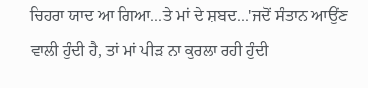ਚਿਹਰਾ ਯਾਦ ਆ ਗਿਆ...ਤੇ ਮਾਂ ਦੇ ਸ਼ਬਦ...'ਜਦੋਂ ਸੰਤਾਨ ਆਉਂਣ ਵਾਲੀ ਹੁੰਦੀ ਹੈ, ਤਾਂ ਮਾਂ ਪੀੜ ਨਾ ਕੁਰਲਾ ਰਹੀ ਹੁੰਦੀ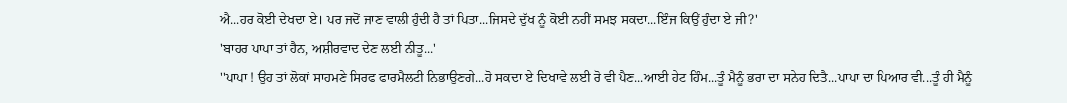ਐ...ਹਰ ਕੋਈ ਦੇਖਦਾ ਏ। ਪਰ ਜਦੋਂ ਜਾਣ ਵਾਲੀ ਹੁੰਦੀ ਹੈ ਤਾਂ ਪਿਤਾ...ਜਿਸਦੇ ਦੁੱਖ ਨੂੰ ਕੋਈ ਨਹੀਂ ਸਮਝ ਸਕਦਾ...ਇੰਜ ਕਿਉਂ ਹੁੰਦਾ ਏ ਜੀ?'
'ਬਾਹਰ ਪਾਪਾ ਤਾਂ ਹੈਨ, ਅਸ਼ੀਰਵਾਦ ਦੇਣ ਲਈ ਨੀਤੂ...'
''ਪਾਪਾ ! ਉਹ ਤਾਂ ਲੋਕਾਂ ਸਾਹਮਣੇ ਸਿਰਫ ਫਾਰਮੈਲਟੀ ਨਿਭਾਉਣਗੇ...ਹੋ ਸਕਦਾ ਏ ਦਿਖਾਵੇ ਲਈ ਰੋ ਵੀ ਪੈਣ...ਆਈ ਹੇਟ ਹਿੰਮ...ਤੂੰ ਮੈਨੂੰ ਭਰਾ ਦਾ ਸਨੇਹ ਦਿਤੈ...ਪਾਪਾ ਦਾ ਪਿਆਰ ਵੀ...ਤੂੰ ਹੀ ਮੈਨੂੰ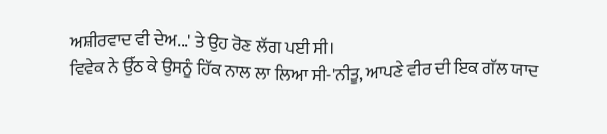ਅਸ਼ੀਰਵਾਦ ਵੀ ਦੇਅ...' ਤੇ ਉਹ ਰੋਣ ਲੱਗ ਪਈ ਸੀ।
ਵਿਵੇਕ ਨੇ ਉੱਠ ਕੇ ਉਸਨੂੰ ਹਿੱਕ ਨਾਲ ਲਾ ਲਿਆ ਸੀ-'ਨੀਤੂ, ਆਪਣੇ ਵੀਰ ਦੀ ਇਕ ਗੱਲ ਯਾਦ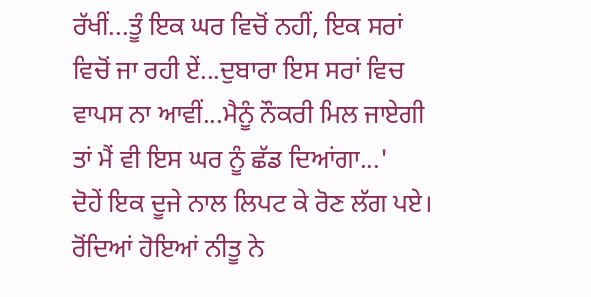ਰੱਖੀਂ...ਤੂੰ ਇਕ ਘਰ ਵਿਚੋਂ ਨਹੀਂ, ਇਕ ਸਰਾਂ ਵਿਚੋਂ ਜਾ ਰਹੀ ਏਂ...ਦੁਬਾਰਾ ਇਸ ਸਰਾਂ ਵਿਚ ਵਾਪਸ ਨਾ ਆਵੀਂ...ਮੈਨੂੰ ਨੌਕਰੀ ਮਿਲ ਜਾਏਗੀ ਤਾਂ ਮੈਂ ਵੀ ਇਸ ਘਰ ਨੂੰ ਛੱਡ ਦਿਆਂਗਾ...'
ਦੋਹੇਂ ਇਕ ਦੂਜੇ ਨਾਲ ਲਿਪਟ ਕੇ ਰੋਣ ਲੱਗ ਪਏ। ਰੋਂਦਿਆਂ ਹੋਇਆਂ ਨੀਤੂ ਨੇ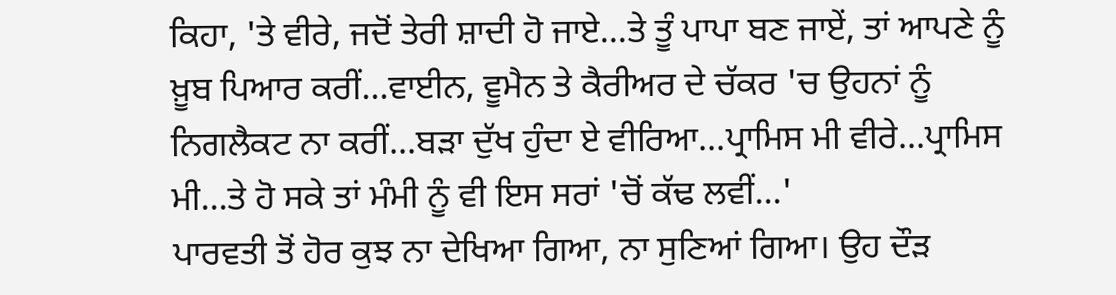ਕਿਹਾ, 'ਤੇ ਵੀਰੇ, ਜਦੋਂ ਤੇਰੀ ਸ਼ਾਦੀ ਹੋ ਜਾਏ...ਤੇ ਤੂੰ ਪਾਪਾ ਬਣ ਜਾਏਂ, ਤਾਂ ਆਪਣੇ ਨੂੰ ਖ਼ੂਬ ਪਿਆਰ ਕਰੀਂ...ਵਾਈਨ, ਵੂਮੈਨ ਤੇ ਕੈਰੀਅਰ ਦੇ ਚੱਕਰ 'ਚ ਉਹਨਾਂ ਨੂੰ ਨਿਗਲੈਕਟ ਨਾ ਕਰੀਂ...ਬੜਾ ਦੁੱਖ ਹੁੰਦਾ ਏ ਵੀਰਿਆ...ਪ੍ਰਾਮਿਸ ਮੀ ਵੀਰੇ...ਪ੍ਰਾਮਿਸ ਮੀ...ਤੇ ਹੋ ਸਕੇ ਤਾਂ ਮੰਮੀ ਨੂੰ ਵੀ ਇਸ ਸਰਾਂ 'ਚੋਂ ਕੱਢ ਲਵੀਂ...'
ਪਾਰਵਤੀ ਤੋਂ ਹੋਰ ਕੁਝ ਨਾ ਦੇਖਿਆ ਗਿਆ, ਨਾ ਸੁਣਿਆਂ ਗਿਆ। ਉਹ ਦੌੜ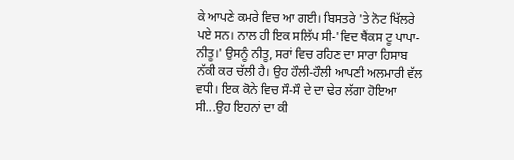ਕੇ ਆਪਣੇ ਕਮਰੇ ਵਿਚ ਆ ਗਈ। ਬਿਸਤਰੇ 'ਤੇ ਨੋਟ ਖਿੱਲਰੇ ਪਏ ਸਨ। ਨਾਲ ਹੀ ਇਕ ਸਲਿੱਪ ਸੀ-'ਵਿਦ ਥੈਂਕਸ ਟੂ ਪਾਪਾ-ਨੀਤੂ।' ਉਸਨੂੰ ਨੀਤੂ, ਸਰਾਂ ਵਿਚ ਰਹਿਣ ਦਾ ਸਾਰਾ ਹਿਸਾਬ ਨੱਕੀ ਕਰ ਚੱਲੀ ਹੈ। ਉਹ ਹੌਲੀ-ਹੌਲੀ ਆਪਣੀ ਅਲਮਾਰੀ ਵੱਲ ਵਧੀ। ਇਕ ਕੋਨੇ ਵਿਚ ਸੌ-ਸੌ ਦੇ ਦਾ ਢੇਰ ਲੱਗਾ ਹੋਇਆ ਸੀ...ਉਹ ਇਹਨਾਂ ਦਾ ਕੀ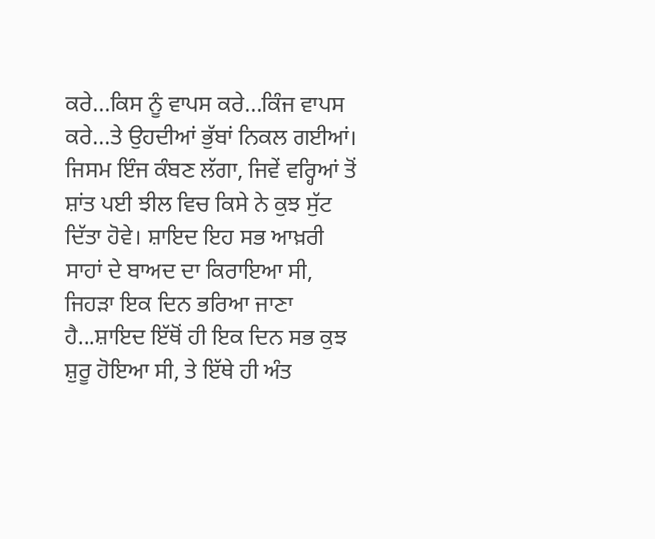ਕਰੇ...ਕਿਸ ਨੂੰ ਵਾਪਸ ਕਰੇ...ਕਿੰਜ ਵਾਪਸ ਕਰੇ...ਤੇ ਉਹਦੀਆਂ ਭੁੱਬਾਂ ਨਿਕਲ ਗਈਆਂ। ਜਿਸਮ ਇੰਜ ਕੰਬਣ ਲੱਗਾ, ਜਿਵੇਂ ਵਰ੍ਹਿਆਂ ਤੋਂ ਸ਼ਾਂਤ ਪਈ ਝੀਲ ਵਿਚ ਕਿਸੇ ਨੇ ਕੁਝ ਸੁੱਟ ਦਿੱਤਾ ਹੋਵੇ। ਸ਼ਾਇਦ ਇਹ ਸਭ ਆਖ਼ਰੀ ਸਾਹਾਂ ਦੇ ਬਾਅਦ ਦਾ ਕਿਰਾਇਆ ਸੀ, ਜਿਹੜਾ ਇਕ ਦਿਨ ਭਰਿਆ ਜਾਣਾ ਹੈ...ਸ਼ਾਇਦ ਇੱਥੋਂ ਹੀ ਇਕ ਦਿਨ ਸਭ ਕੁਝ ਸ਼ੁਰੂ ਹੋਇਆ ਸੀ, ਤੇ ਇੱਥੇ ਹੀ ਅੰਤ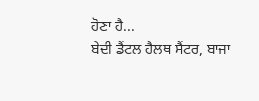ਹੋਣਾ ਹੈ...
ਬੇਦੀ ਡੈਂਟਲ ਹੈਲਥ ਸੈਂਟਰ, ਬਾਜਾ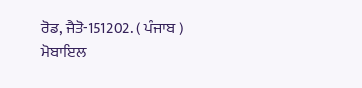ਰੋਡ, ਜੈਤੋ-151202. ( ਪੰਜਾਬ )
ਮੋਬਾਇਲ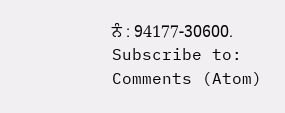ਨੰ : 94177-30600.
Subscribe to:
Comments (Atom)